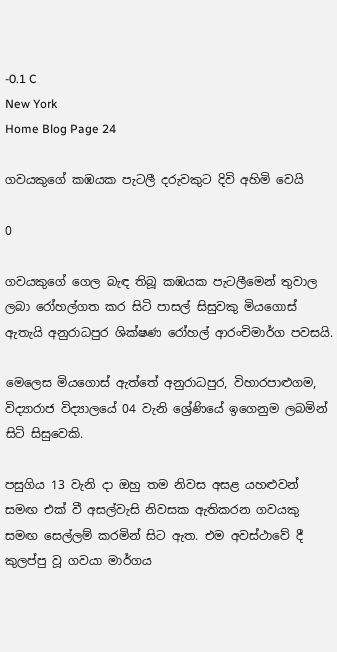-0.1 C
New York
Home Blog Page 24

ගවයකුගේ කඹයක පැටලී දරුවකුට දිවි අහිමි වෙයි

0

ගවයකුගේ ගෙල බැඳ තිබූ කඹයක පැටලීමෙන් තුවාල ලබා රෝහල්ගත කර සිටි පාසල් සිසුවකු මියගොස් ඇතැයි අනුරාධපුර ‍ශික්ෂණ රෝහල් ආරංචිමාර්ග පවසයි.

මෙලෙස මියගොස් ඇත්තේ අනුරාධපුර, විහාරපාළුගම, විද්‍යාරාජ විද්‍යාලයේ 04 වැනි ශ්‍රේණියේ ඉගෙනුම ලබමින් සිටි සිසුවෙකි.

පසුගිය 13 වැනි දා ඔහු තම නිවස අසළ යහළුවන් සමඟ එක් වී අසල්වැසි නිවසක ඇතිකරන ගවයකු සමඟ සෙල්ලම් කරමින් සිට ඇත. එම අවස්ථාවේ දී කුලප්පු වූ ගවයා මාර්ගය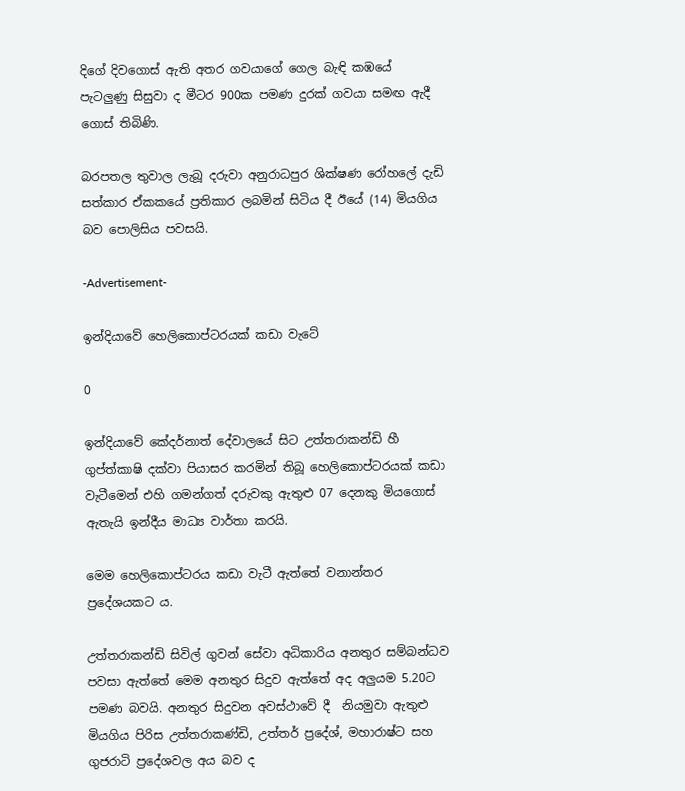දිගේ දිවගොස් ඇති අතර ගවයාගේ ගෙල බැඳි කඹයේ පැටලුණු සිසුවා ද මීටර 900ක පමණ දුරක් ගවයා සමඟ ඇදී ගොස් තිබිණි.

බරපතල තුවාල ලැබූ දරුවා අනුරාධපුර ශික්ෂණ රෝහලේ දැඩි සත්කාර ඒකකයේ ප්‍රතිකාර ලබමින් සිටිය දී ඊයේ (14) මියගිය බව පොලිසිය පවසයි.

-Advertisement-

ඉන්දියාවේ හෙලිකොප්ටරයක් කඩා වැටේ

0

ඉන්දියාවේ කේදර්නාත් දේවාලයේ සිට උත්තරාකන්ඩි හී ගුප්ත්කාෂි දක්වා පියාසර කරමින් තිබූ හෙලික‍ොප්ටරයක් කඩා වැටීමෙන් එහි ගමන්ගත් දරුවකු ඇතුළු 07 දෙනකු මියගොස් ඇතැයි ඉන්දීය මාධ්‍ය වාර්තා කරයි.

මෙම හෙලිකොප්ටරය කඩා වැටී ඇත්තේ වනාන්තර ප්‍රදේශයකට ය.

උත්තරාකන්ඩි සිවිල් ගුවන් සේවා අධිකාරිය අනතුර සම්බන්ධව පවසා ඇත්තේ මෙම අනතුර සිදුව ඇත්තේ අද අලුයම 5.20ට පමණ බවයි. අනතුර සිදුවන අවස්ථාවේ දී  නියමුවා ඇතුළු මියගිය පිරිස උත්තරාකණ්ඩි, උත්තර් ප්‍රදේශ්, මහාරාෂ්ට සහ ගුජරාටි ප්‍රදේශවල අය බව ද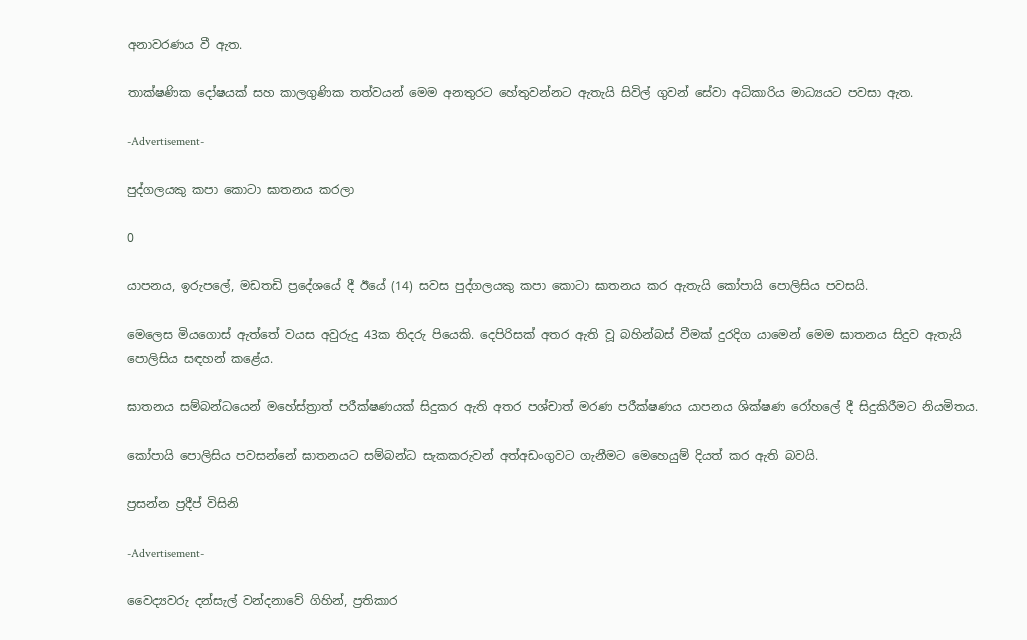අනාවරණය වී ඇත.

තාක්ෂණික දෝෂයක් සහ කාලගුණික තත්වයන් මෙම අනතුරට හේතුවන්නට ඇතැයි සිවිල් ගුවන් සේවා අධිකාරිය මාධ්‍යයට පවසා ඇත.

-Advertisement-

පුද්ගලයකු කපා කොටා ඝාතනය කරලා

0

යාපනය, ඉරුපලේ, මඩතඩි ප්‍රදේශයේ දී ඊයේ (14) සවස පුද්ගලයකු කපා කොටා ඝාතනය කර ඇතැයි කෝපායි පොලිසිය පවසයි.

මෙලෙස මියගොස් ඇත්තේ වයස අවුරුදු 43ක තිදරු පියෙකි. දෙපිරිසක් අතර ඇති වූ බහින්බස් වීමක් දුරදිග යාමෙන් මෙම ඝාතනය සිදුව ඇතැයි පොලිසිය සඳහන් කළේය.

ඝාතනය සම්බන්ධයෙන් මහේස්ත්‍රාත් පරීක්ෂණයක් සිදුකර ඇති අතර පශ්චාත් මරණ පරීක්ෂණය යාපනය ශික්ෂණ රෝහ‍ලේ දී සිදුකිරීමට නියමිතය.

කෝපායි පොලිසිය පවසන්නේ ඝාතනයට සම්බන්ධ සැකකරුවන් අත්අඩංගුවට ගැනීමට මෙහෙයුම් දියත් කර ඇති බවයි.

ප්‍රසන්න ප්‍රදීප් විසිනි

-Advertisement-

වෛද්‍යවරු දන්සැල් වන්දනාවේ ගිහින්, ප්‍රතිකාර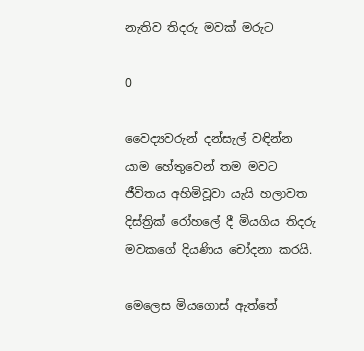නැතිව තිදරු මවක් මරුට

0

වෛද්‍යවරුන් දන්සැල් වඳින්න යාම හේතුවෙන් තම මවට ජීවිතය අහිමිවූවා යැයි හලාවත දිස්ත්‍රික් රෝහලේ දී මියගිය තිදරු මවකගේ දියණිය චෝදනා කරයි.

මෙලෙස මියගොස් ඇත්තේ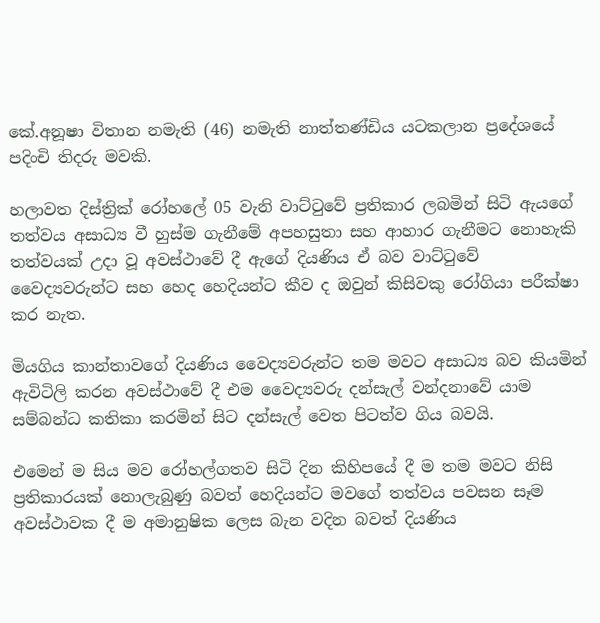කේ.අනූෂා විතාන නමැති (46) නමැති නාත්තණ්ඩිය යටකලාන ප්‍රදේශයේ පදිංචි තිදරු මවකි.

හලාවත දිස්ත්‍රික් රෝහලේ 05 වැනි වාට්ටුවේ ප්‍රතිකාර ලබමින් සිටි ඇයගේ තත්වය අසාධ්‍ය වී හුස්ම ගැනීමේ අපහසුතා සහ ආහාර ගැනීමට නොහැකි තත්වයක් උදා වූ අවස්ථාවේ දී ඇගේ දියණිය ඒ බව වාට්ටුවේ වෛද්‍යවරුන්ට සහ හෙද හෙදියන්ට කීව ද ඔවුන් කිසිවකු රෝගියා පරීක්ෂා කර නැත.

මියගිය කාන්තාවගේ දියණිය වෛද්‍යවරුන්ට තම මවට අසාධ්‍ය බව කියමින් ඇවිටිලි කරන අවස්ථාවේ දී එම වෛද්‍යවරු දන්සැල් වන්දනාවේ යාම සම්බන්ධ කතිකා කරමින් සිට දන්සැල් වෙත පිටත්ව ගිය බවයි.

එමෙන් ම සිය මව රෝහල්ගතව සිටි දින කිහිපයේ දී ම තම මවට නිසි ප්‍රතිකාරයක් නොලැබුණු බවත් හෙදියන්ට මවගේ තත්වය පවසන සෑම අවස්ථාවක දී ම අමානුෂික ලෙස බැන වදින බවත් දියණිය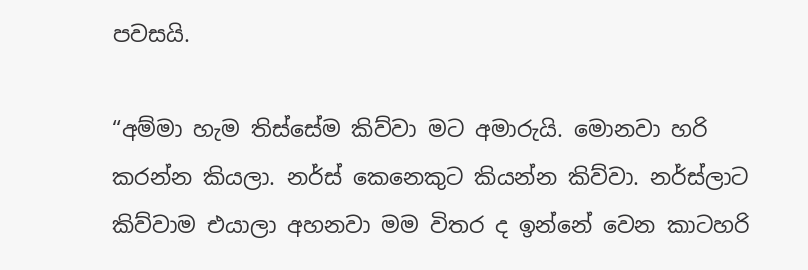පවසයි.

“අම්මා හැම තිස්සේම කිව්වා මට අමාරුයි. මොනවා හරි කරන්න කියලා. නර්ස් කෙනෙකුට කියන්න කිව්වා. නර්ස්ලාට කිව්වාම එයාලා අහනවා මම විතර ද ඉන්නේ වෙන කාටහරි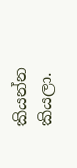කියන්න කියලා.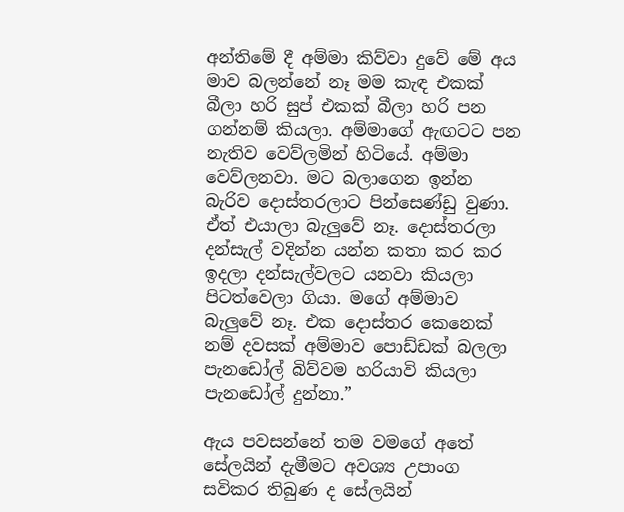අන්තිමේ දී අම්මා කිව්වා දුවේ මේ අය මාව බලන්නේ නෑ මම කැඳ එකක් බීලා හරි සුප් එකක් බීලා හරි පන ගන්නම් කියලා. අම්මාගේ ඇඟටට පන නැතිව වෙව්ලමින් හිටියේ. අම්මා වෙව්ලනවා. මට බලාගෙන ඉන්න බැරිව දොස්තරලාට පින්සෙණ්ඩු වුණා. ඒත් එයාලා බැලුවේ නෑ. දොස්තරලා දන්සැල් වදින්න යන්න කතා කර කර ඉදලා දන්සැල්වලට යනවා කියලා පිටත්වෙලා ගියා. මගේ අම්මාව බැලුවේ නෑ. එක දොස්තර කෙනෙක් නම් දවසක් අම්මාව පොඩ්ඩක් බලලා පැනඩෝල් බිව්වම හරියාවි කියලා පැනඩෝල් දුන්නා.”

ඇය පවසන්නේ තම වමගේ අතේ සේලයින් දැමීමට අවශ්‍ය උපාංග සවිකර තිබුණ ද සේලයින්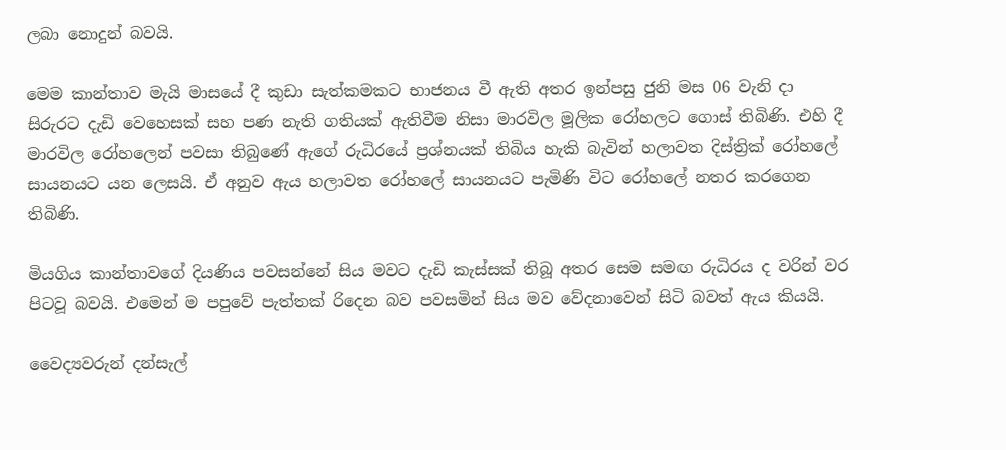ලබා නොදුන් බවයි.

මෙම කාන්තාව මැයි මාසයේ දී කුඩා සැත්කමකට භාජනය වී ඇති අතර ඉන්පසු ජුනි මස 06 වැනි දා සිරුරට දැඩි වෙහෙසක් සහ පණ නැති ගතියක් ඇතිවීම නිසා මාරවිල මූලික රෝහලට ගොස් තිබිණි. එහි දී මාරවිල රෝහලෙන් පවසා තිබුණේ ඇගේ රුධිරයේ ප්‍රශ්නයක් තිබිය හැකි බැවින් හලාවත දිස්ත්‍රික් රෝහලේ සායනයට යන ලෙසයි. ඒ අනුව ඇය හලාවත රෝහලේ සායනයට පැමිණි විට රෝහලේ නතර කරගෙන තිබිණි.

මියගිය කාන්තාවගේ දියණිය පවසන්නේ සිය මවට දැඩි කැස්සක් තිබූ අතර සෙම සමඟ රුධිරය ද වරින් වර පිටවූ බවයි. එමෙන් ම පපුවේ පැත්තක් රිදෙන බව පවසමින් සිය මව වේදනාවෙන් සිටි බවත් ඇය කියයි.

වෛද්‍යවරුන් දන්සැල්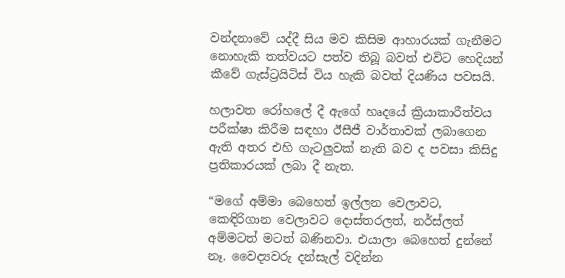වන්දනාවේ යද්දී සිය මව කිසිම ආහාරයක් ගැනීමට නොහැකි තත්වයට පත්ව තිබූ බවත් එවිට හෙදියන් කීවේ ගැස්ට්‍රයිටිස් විය හැකි බවත් දියණිය පවසයි.

හලාවත රෝහලේ දී ඇගේ හෘදයේ ක්‍රියාකාරීත්වය පරීක්ෂා කිරීම සඳහා ඊසීජී වාර්තාවක් ලබාගෙන ඇති අතර එහි ගැටලුවක් නැති බව ද පවසා කිසිදු ප්‍රතිකාරයක් ලබා දී නැත.

“මගේ අම්මා බෙහෙත් ඉල්ලන වෙලාවට, කෙඳිරිගාන වෙලාවට දොස්තරලත්, නර්ස්ලත් අම්මටත් මටත් බණිනවා. එයාලා බෙහෙත් දුන්නේ නෑ. වෛද්‍යවරු දන්සැල් වදින්න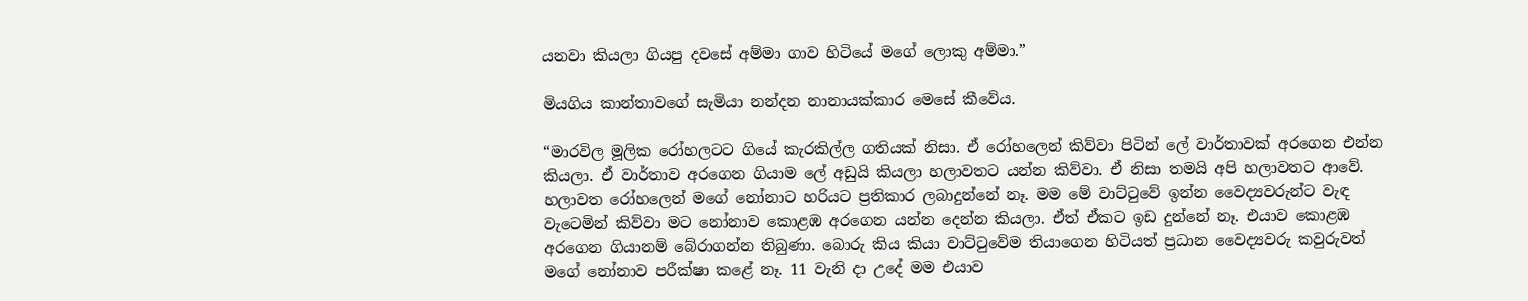යනවා කියලා ගියපු දවසේ අම්මා ගාව හිටියේ මගේ ලොකු අම්මා.”

මියගිය කාන්තාවගේ සැමියා නන්දන නානායක්කාර මෙසේ කීවේය.

“මාරවිල මූලික රෝහලටට ගියේ කැරකිල්ල ගතියක් නිසා. ඒ රෝහලෙන් කිව්වා පිටින් ලේ වාර්තාවක් අරගෙන එන්න කියලා. ඒ වාර්තාව අරගෙන ගියාම ලේ අඩුයි කියලා හලාවතට යන්න කිව්වා. ඒ නිසා තමයි අපි හලාවතට ආවේ. හලාවත රෝහලෙන් ම‍ගේ නෝනාට හරියට ප්‍රතිකාර ලබාදුන්නේ නෑ. මම මේ වාට්ටුවේ ඉන්න වෛද්‍යවරුන්ට වැඳ වැටෙමින් කිව්වා මට නෝනාව කොළඹ අරගෙන යන්න දෙන්න කියලා. ඒත් ඒකට ඉඩ දුන්නේ නෑ. එයාව කොළඹ අරගෙන ගියානම් බේරාගන්න තිබුණා. බොරු කිය කියා වාට්ටුවේම තියාගෙන හිටියත් ප්‍රධාන වෛද්‍යවරු කවුරුවත් මගේ නෝනාව පරීක්ෂා කළේ නෑ. 11 වැනි දා උදේ මම එයාව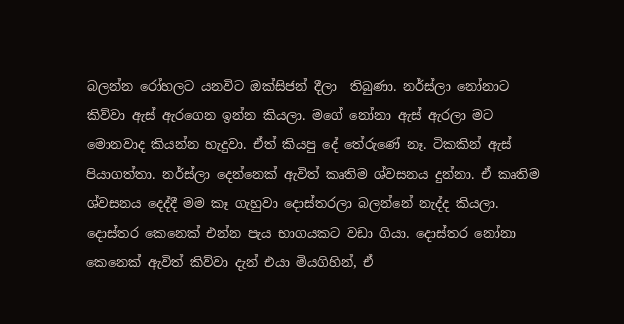බලන්න රෝහලට යනවිට ඔක්සිජන් දීලා  තිබුණා. නර්ස්ලා නෝනාට කිව්වා ඇස් ඇරගෙන ඉන්න කියලා. මගේ නෝනා ඇස් ඇරලා මට මොනවාද කියන්න හැදුවා. ඒත් කියපු දේ තේරුණේ නෑ. ටිකකින් ඇස් පියාගත්තා. නර්ස්ලා දෙන්නෙක් ඇවිත් කෘතිම ශ්වසනය දුන්නා. ඒ කෘතිම ශ්වසනය දෙද්දී මම කෑ ගැහුවා දොස්තරලා බලන්නේ නැද්ද කියලා. දොස්තර කෙනෙක් එන්න පැය භාගයකට වඩා ගියා. දොස්තර නෝනා කෙනෙක් ඇවිත් කිව්වා දැන් එයා මියගිහින්, ඒ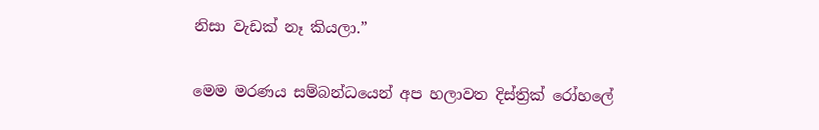නිසා වැඩක් නෑ කියලා.”

මෙම මරණය සම්බන්ධයෙන් අප හලාවත දිස්ත්‍රික් රෝහලේ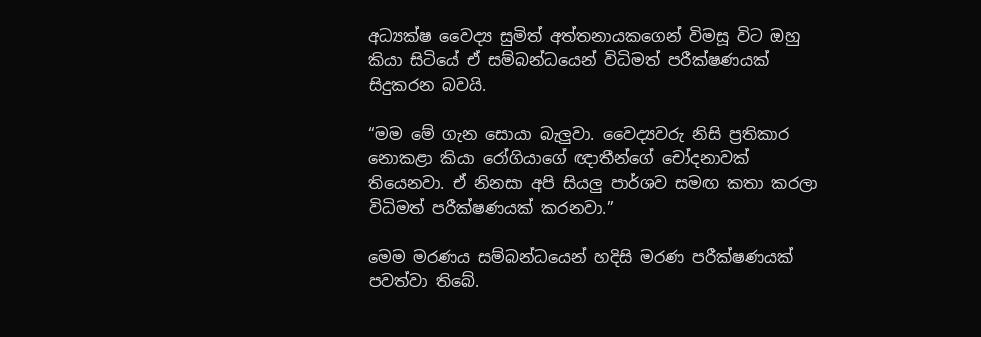අධ්‍යක්ෂ වෛද්‍ය සුමිත් අත්තනායකගෙන් විමසූ විට ඔහු කියා සිටියේ ඒ සම්බන්ධයෙන් විධිමත් පරීක්ෂණයක් සිදුකරන බවයි.

“මම මේ ගැන සොයා බැලුවා. වෛද්‍යවරු නිසි ප්‍රතිකාර නොකළා කියා රෝගියාගේ ඥාතීන්ගේ චෝදනාවක් තියෙනවා. ඒ නිනසා අපි සියලු පාර්ශව සමඟ කතා කරලා විධිමත් පරීක්ෂණයක් කරනවා.”

මෙම මරණය සම්බන්ධයෙන් හදිසි මරණ පරීක්ෂණයක් පවත්වා තිබේ.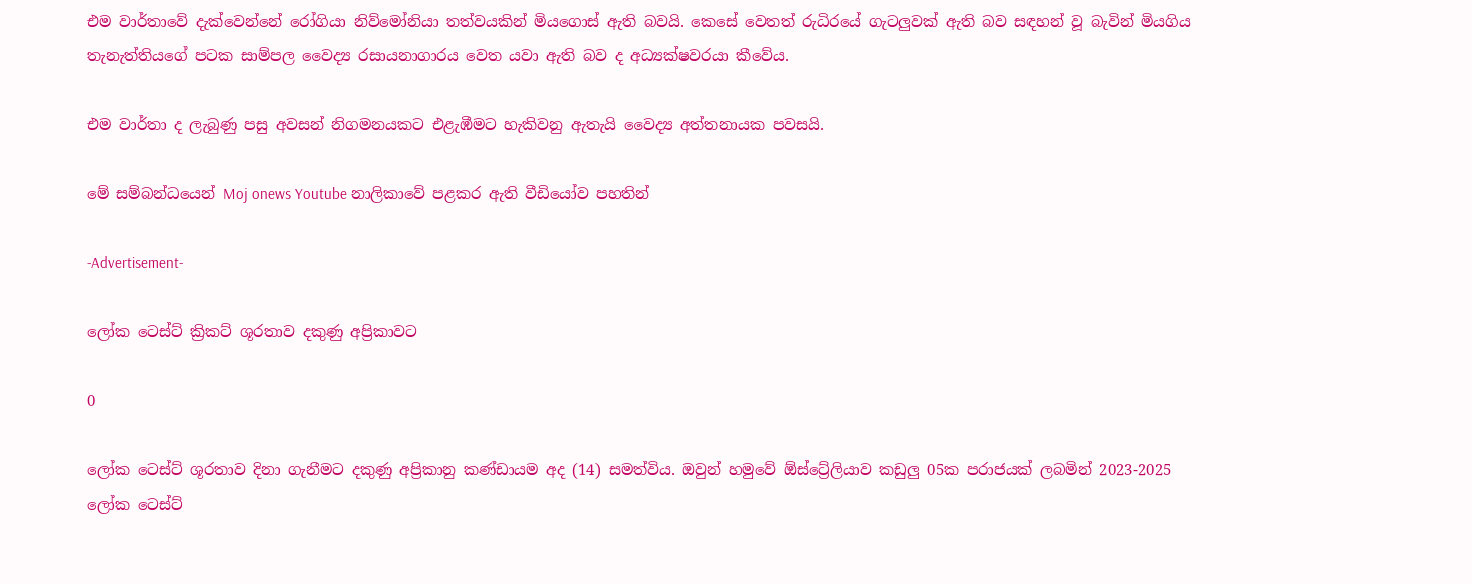එම වාර්තාවේ දැක්වෙන්නේ රෝගියා නිව්මෝනියා තත්වයකින් මියගොස් ඇති බවයි. කෙසේ වෙතත් රුධිරයේ ගැටලුවක් ඇති බව සඳහන් වූ බැවින් මියගිය තැනැත්තියගේ පටක සාම්පල වෛද්‍ය රසායනාගාරය වෙත යවා ඇති බව ද අධ්‍යක්ෂවරයා කීවේය.

එම වාර්තා ද ලැබුණු පසු අවසන් නිගමනයකට එළැඹීමට හැකිවනු ඇතැයි වෛද්‍ය අත්තනායක පවසයි.

මේ සම්බන්ධයෙන් Moj onews Youtube නාලිකාවේ පළකර ඇති වීඩියෝව පහතින්

-Advertisement-

ලෝක ටෙස්ට් ක්‍රිකට් ශූරතාව දකුණු අප්‍රිකාවට

0

ලෝක ටෙස්ට් ශූරතාව දිනා ගැනීමට දකුණු අප්‍රිකානු කණ්ඩායම අද (14) සමත්විය. ඔවුන් හමුවේ ඕස්ට්‍රේලියාව කඩුලු 05ක පරාජයක් ලබමින් 2023-2025 ලෝක ටෙස්ට්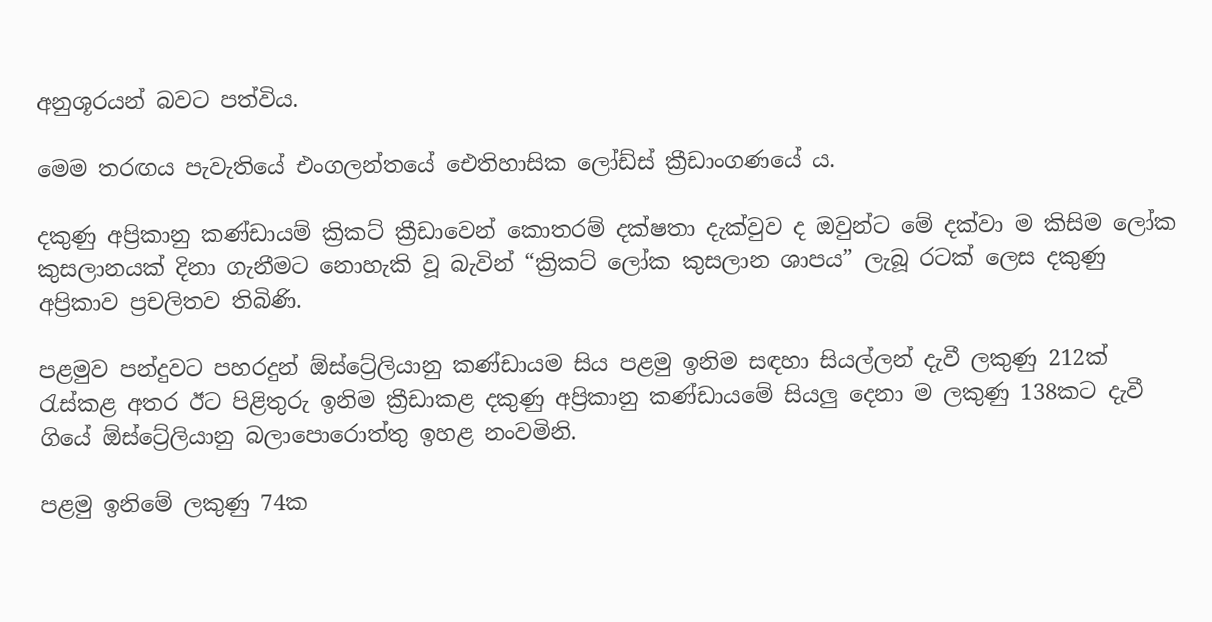අනුශූරයන් බවට පත්විය.

මෙම තරඟය පැවැතියේ එංගලන්තයේ ඓතිහාසික ලෝඩ්ස් ක්‍රීඩාංගණයේ ය.

දකුණු අප්‍රිකානු කණ්ඩායම් ක්‍රිකට් ක්‍රීඩාවෙන් කොතරම් දක්ෂතා දැක්වුව ද ඔවුන්ට මේ දක්වා ම කිසිම ලෝක කුසලානයක් දිනා ගැනීමට නොහැකි වූ බැවින් “ක්‍රිකට් ලෝක කුසලාන ශාපය” ලැබූ රටක් ලෙස දකුණු අප්‍රිකාව ප්‍රචලිතව තිබිණි.

පළමුව පන්දුවට පහරදුන් ඕස්ට්‍රේලියානු කණ්ඩායම සිය පළමු ඉනිම සඳහා සියල්ලන් දැවී ලකුණු 212ක් රැස්කළ අතර ඊට පිළිතුරු ඉනිම ක්‍රීඩාකළ දකුණු අප්‍රිකානු කණ්ඩායමේ සියලු දෙනා ම ලකුණු 138කට දැවී ගියේ ඕස්ට්‍රේලියානු බලාපොරොත්තු ඉහළ නංවමිනි.

පළමු ඉනිමේ ලකුණු 74ක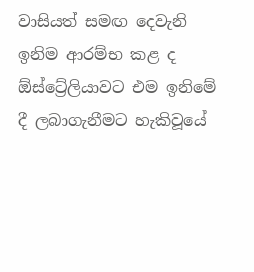වාසියත් සමඟ දෙවැනි ඉනිම ආරම්භ කළ ද ඕස්ට්‍රේලියාවට එම ඉනිමේ දී ලබාගැනීමට හැකිවූයේ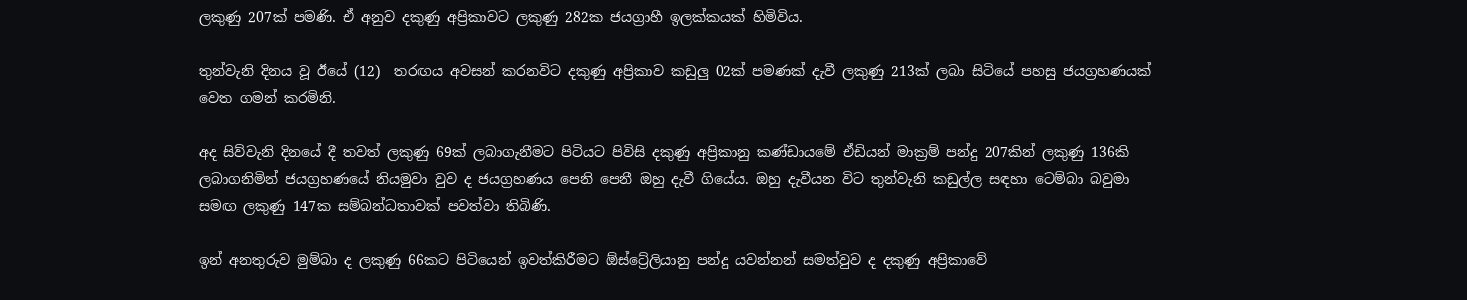ලකුණු 207ක් පමණි. ඒ අනුව දකුණු අප්‍රිකාවට ලකුණු 282ක ජයග්‍රාහී ඉලක්කයක් හිමිවිය.

තුන්වැනි දිනය වූ ඊයේ (12)  තරඟය අවසන් කරනවිට දකුණු අප්‍රිකාව කඩුලු 02ක් පමණක් දැවී ලකුණු 213ක් ලබා සිටියේ පහසු ජයග්‍රහණයක් වෙත ගමන් කරමිනි.

අද සිව්වැනි දිනයේ දී තවත් ලකුණු 69ක් ලබාගැනීමට පිටියට පිවිසි දකුණු අප්‍රිකානු කණ්ඩායමේ ඒඩියන් මාක්‍රම් පන්දු 207කින් ලකුණු 136කි ලබාගනිමින් ජයග්‍රහණයේ නියමුවා වුව ද ජයග්‍රහණය පෙනි පෙනී ඔහු දැවී ගියේය. ඔහු දැවීයන විට තුන්වැනි කඩුල්ල සඳහා ටෙම්බා බවුමා සමඟ ලකුණු 147ක සම්බන්ධතාවක් පවත්වා තිබිණි.

ඉන් අනතුරුව මුම්බා ද ලකුණු 66කට පිටියෙන් ඉවත්කිරීමට ඕස්ට්‍රේලියානු පන්දු යවන්නන් සමත්වුව ද දකුණු අප්‍රිකාවේ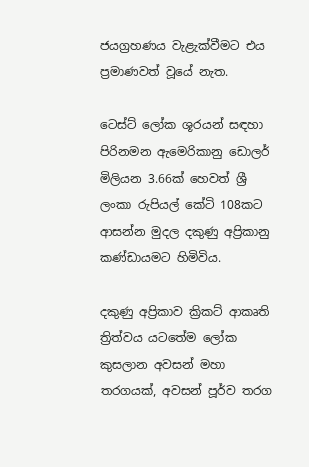ජයග්‍රහණය වැළැක්වීමට එය ප්‍රමාණවත් වූයේ නැත.

ටෙස්ට් ලෝක ශූරයන් සඳහා පිරිනමන ඇමෙරිකානු ඩොලර් මිලියන 3.66ක් හෙවත් ශ්‍රී ලංකා රුපියල් කේටි 108කට ආසන්න මුදල දකුණු අප්‍රිකානු කණ්ඩායමට හිමිවිය.

දකුණු අප්‍රිකාව ක්‍රිකට් ආකෘති ත්‍රිත්වය යටතේම ලෝක කුසලාන අවසන් මහා තරගයක්, අවසන් පූර්ව තරග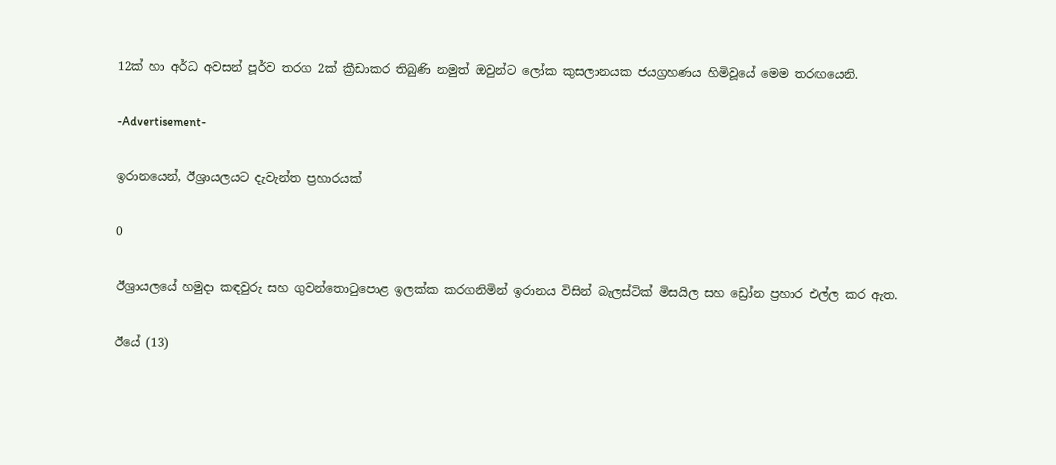12ක් හා අර්ධ අවසන් පූර්ව තරග 2ක් ක්‍රීඩාකර තිබුණි නමුත් ඔවුන්ට ලෝක කුසලානයක ජයග්‍රහණය හිමිවූයේ මෙම තරඟයෙනි.

-Advertisement-

ඉරානයෙන්, ඊශ්‍රායලයට දැවැන්ත ප්‍රහාරයක්

0

ඊශ්‍රායලයේ හමුදා කඳවුරු සහ ගුවන්තොටුපොළ ඉලක්ක කරගනිමින් ඉරානය විසින් බැලස්ටික් මිසයිල සහ ඩ්‍රෝන ප්‍රහාර එල්ල කර ඇත.

ඊයේ (13)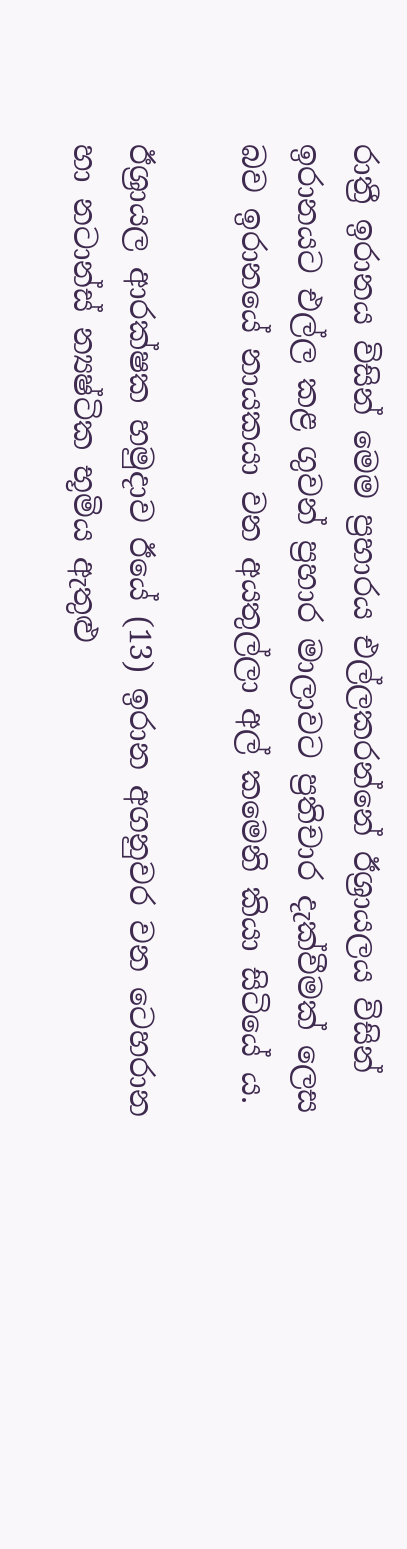රාත්‍රී ඉරානය විසින් මෙම ප්‍රහාරය එල්ලකරන්නේ ඊශ්‍රායලය විසින් ඉරානයට එල්ල කළ ගුවන් ප්‍රහාර මාලාවට ප්‍රතිචාර දැක්වීමක් ලෙස බව ඉරානයේ නායකයා වන අයතුල්ලා අල් කමෙනි කියා සිටියේ ය.

ඊශ්‍රායල ආරක්ෂක හමුදාව ඊයේ (13) ඉරාන අගනුවර වන ටෙහරාන හා නටාන්ස් න්‍යෂ්ටික භූමිය ඇතුළු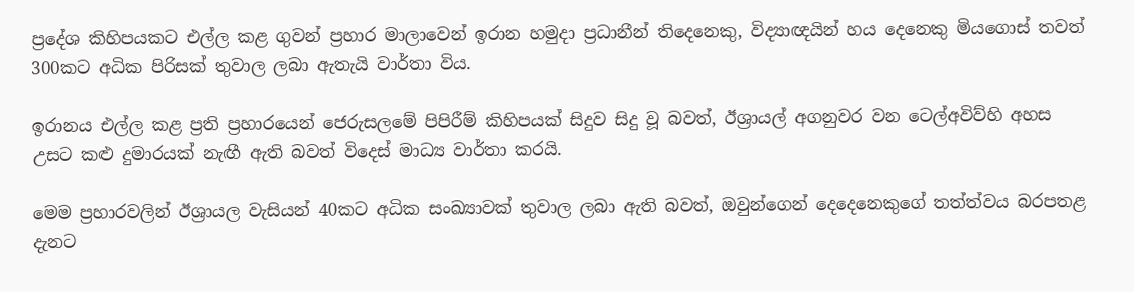ප්‍රදේශ කිහිපයකට එල්ල කළ ගුවන් ප්‍රහාර මාලාවෙන් ඉරාන හමුදා ප්‍රධානීන් තිදෙනෙකු, විද්‍යාඥයින් හය දෙනෙකු මියගොස් තවත් 300කට අධික පිරිසක් තුවාල ලබා ඇතැයි වාර්තා විය.

ඉරානය එල්ල කළ ප්‍රති ප්‍රහාරයෙන් ජෙරුසලමේ පිපිරීම් කිහිපයක් සිදුව සිදු වූ බවත්, ඊශ්‍රායල් අගනුවර වන ටෙල්අවිව්හි අහස උසට කළු දුමාරයක් නැඟී ඇති බවත් විදෙස් මාධ්‍ය වාර්තා කරයි.

මෙම ප්‍රහාරවලින් ඊශ්‍රායල වැසියන් 40කට අධික සංඛ්‍යාවක් තුවාල ලබා ඇති බවත්, ඔවුන්ගෙන් දෙදෙනෙකුගේ තත්ත්වය බරපතළ දැනට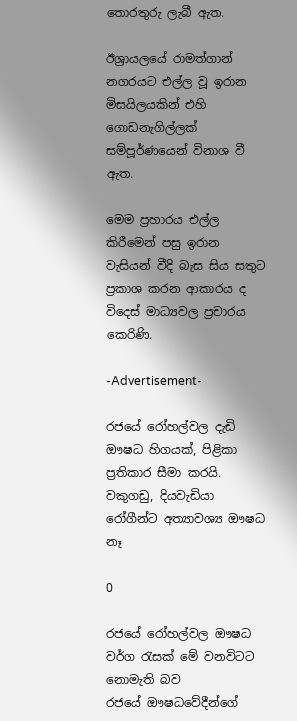තොරතුරු ලැබී ඇත.

ඊශ්‍රායලයේ රාමත්ගාන් නගරයට එල්ල වූ ඉරාන මිසයිලයකින් එහි ගොඩනැගිල්ලක් සම්පූර්ණයෙන් විනාශ වී ඇත.

මෙම ප්‍රහාරය එල්ල කිරීමෙන් පසු ඉරාන වැසියන් වීදි බැස සිය සතුට ප්‍රකාශ කරන ආකාරය ද විදෙස් මාධ්‍යවල ප්‍රචාරය කෙරිණි.

-Advertisement-

රජයේ රෝහල්වල දැඩි ඖෂධ හිගයක්, පිළිකා ප්‍රතිකාර සීමා කරයි. වකුගඩු, දියවැඩියා රෝගීන්ට අත්‍යාවශ්‍ය ඖෂධ නෑ

0

රජයේ රෝහල්වල ඖෂධ වර්ග රැසක් මේ වනවිටට නොමැති බව රජයේ ‍ඖෂධවේදීන්ගේ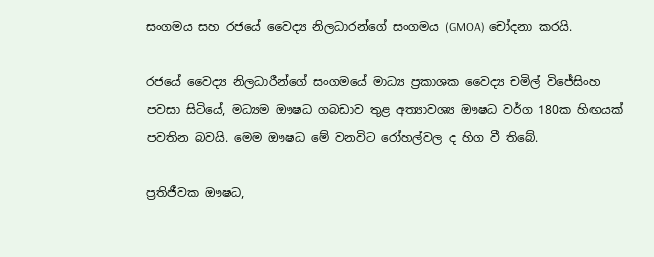සංගමය සහ රජයේ වෛද්‍ය නිලධාරන්ගේ සංගමය (GMOA) චෝදනා කරයි.

රජයේ වෛද්‍ය නිලධාරීන්ගේ සංගමයේ මාධ්‍ය ප්‍රකාශක වෛද්‍ය චමිල් විජේසිංහ පවසා සිටියේ, මධ්‍යම ඖෂධ ගබඩාව තුළ අත්‍යාවශ්‍ය ඖෂධ වර්ග 180ක හිඟයක් පවතින බවයි. මෙම ඖෂධ මේ වනවිට රෝහල්වල ද හිග වී තිබේ.

ප්‍රතිජීවක ඖෂධ,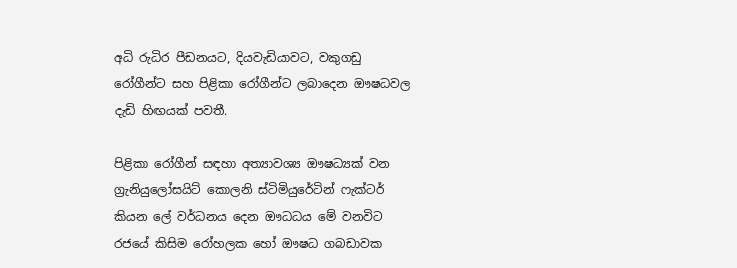අධි රුධිර පීඩනයට, දියවැඩියාවට, වකුගඩු රෝගීන්ට සහ පිළිකා රෝගීන්ට ලබාදෙන ඖෂධවල දැඩි හිඟයක් පවතී.

පිළිකා රෝගීන් සඳහා අත්‍යාවශ්‍ය ඖෂධ්‍යක් වන ග්‍රැනියුලෝසයිට් කොලනි ස්ටිමියුරේටින් ෆැක්ටර් කියන ලේ වර්ධනය දෙන ඖධධය මේ වනවිට රජයේ කිසිම රෝහලක හෝ ඖෂධ ගබඩාවක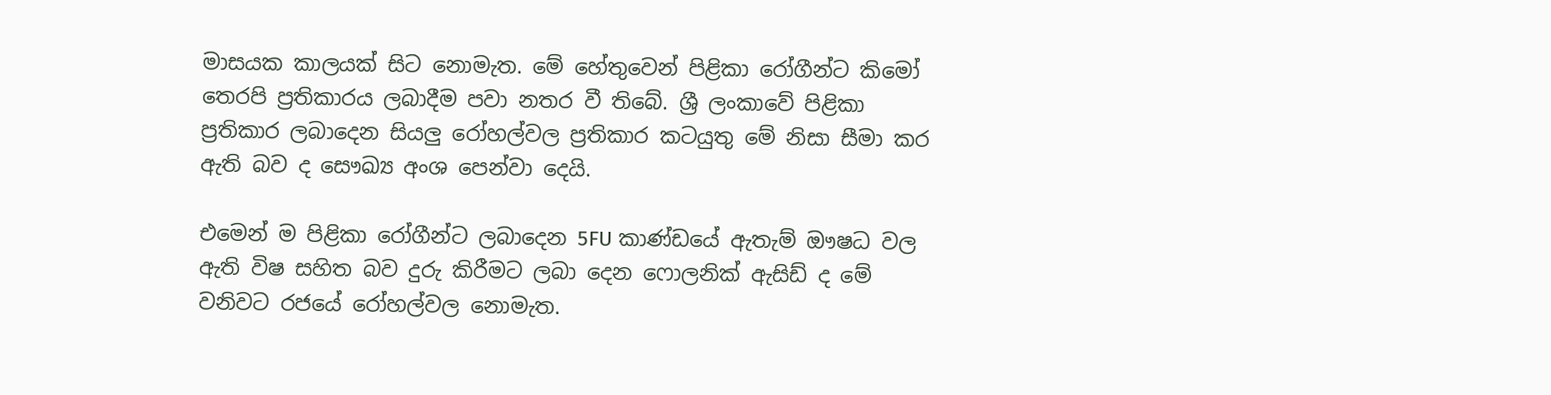මාසයක කාලයක් සිට නොමැත. මේ හේතුවෙන් පිළිකා රෝගීන්ට කිමෝ තෙරපි ප්‍රතිකාරය ලබාදීම පවා නතර වී තිබේ. ශ්‍රී ලංකාවේ පිළිකා ප්‍රතිකාර ලබාදෙන සියලු රෝහල්වල ප්‍රතිකාර කටයුතු මේ නිසා සීමා කර ඇති බව ද සෞඛ්‍ය අංශ පෙන්වා දෙයි.

එමෙන් ම පිළිකා රෝගීන්ට ලබාදෙන 5FU කාණ්ඩයේ ඇතැම් ඖෂධ වල ඇති විෂ සහිත බව දුරු කිරීමට ලබා දෙන ෆොලනික් ඇසිඩ් ද මේ වනිවට රජයේ රෝහල්වල නොමැත.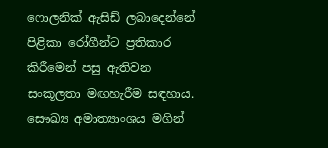ෆොලනික් ඇසිඩ් ලබාදෙන්නේ පිළිකා රෝගීන්ට ප්‍රතිකාර කිරීමෙන් පසු ඇතිවන සංකූලතා මඟහැරීම සඳහාය. සෞඛ්‍ය අමාත්‍යාංශය මගින්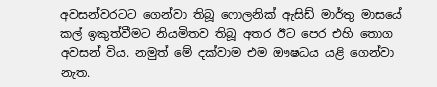අවසන්වරටට ගෙන්වා තිබූ ෆොලනික් ඇසිඩ් මාර්තු මාසයේ කල් ඉකුත්වීමට නියමිතව තිබූ අතර ඊට පෙර එහි තොග අවසන් විය. නමුත් මේ දක්වාම එම ඖෂධය යළි ගෙන්වා නැත.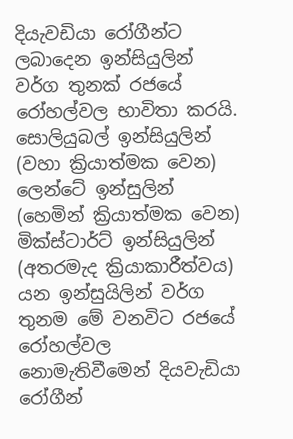දියැවඩියා රෝගීන්ට ලබාදෙන ඉන්සියුලින් වර්ග තුනක් රජයේ රෝහල්වල භාවිතා කරයි. සොලියුබල් ඉන්සියුලින් (වහා ක්‍රියාත්මක වෙන) ලෙන්ටේ ඉන්සුලින් (හෙමින් ක්‍රියාත්මක වෙන) මික්ස්ටාර්ට් ඉන්සියුලින් (අතරමැද ක්‍රියාකාරීත්වය) යන ඉන්සුයිලින් වර්ග තුනම මේ වනවිට රජයේ රෝහල්වල නොමැතිවීමෙන් දියවැඩියා රෝගීන්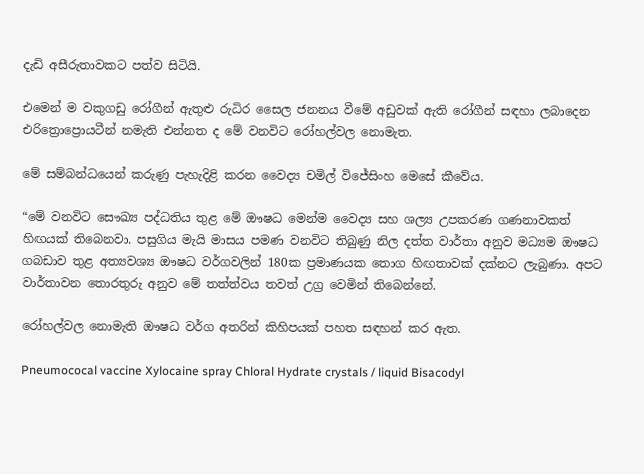දැඩි අසීරුතාවකට පත්ව සිටියි.

එමෙන් ම වකුගඩු රෝගීන් ඇතුළු රුධිර සෛල ජනනය වීමේ අඩුවක් ඇති රෝගීන් සඳහා ලබාදෙන එරිත්‍රොප්‍රොයටීන් නමැති එන්නත ද මේ වනවිට රෝහල්වල නොමැත.

මේ සම්බන්ධයෙන් කරුණු පැහැදිළි කරන වෛද්‍ය චමිල් විජේසිංහ මෙසේ කීවේය.

“මේ වනවිට සෞඛ්‍ය පද්ධතිය තුළ මේ ඖෂධ මෙන්ම වෛද්‍ය සහ ශල්‍ය උපකරණ ගණනාවකත් හිඟයක් තිබෙනවා. පසුගිය මැයි මාසය පමණ වනවිට තිබුණු නිල දත්ත වාර්තා අනුව මධ්‍යම ඖෂධ ගබඩාව තුළ අත්‍යවශ්‍ය ඖෂධ වර්ගවලින් 180ක ප්‍රමාණයක තොග හිඟතාවක් දක්නට ලැබුණා. අපට වාර්තාවන තොරතුරු අනුව මේ තත්ත්වය තවත් උග්‍ර වෙමින් තිබෙන්නේ.

රෝහල්වල නොමැති ඖෂධ වර්ග අතරින් කිහිපයක් පහත සඳහන් කර ඇත.

Pneumococal vaccine Xylocaine spray Chloral Hydrate crystals / liquid Bisacodyl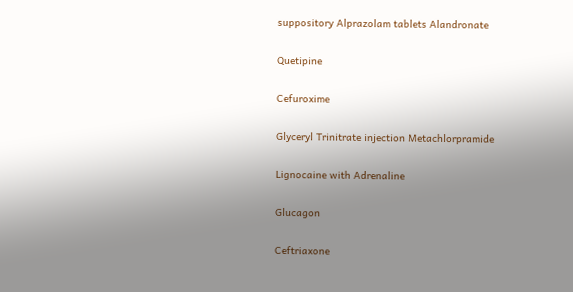suppository Alprazolam tablets Alandronate

Quetipine

Cefuroxime

Glyceryl Trinitrate injection Metachlorpramide

Lignocaine with Adrenaline

Glucagon

Ceftriaxone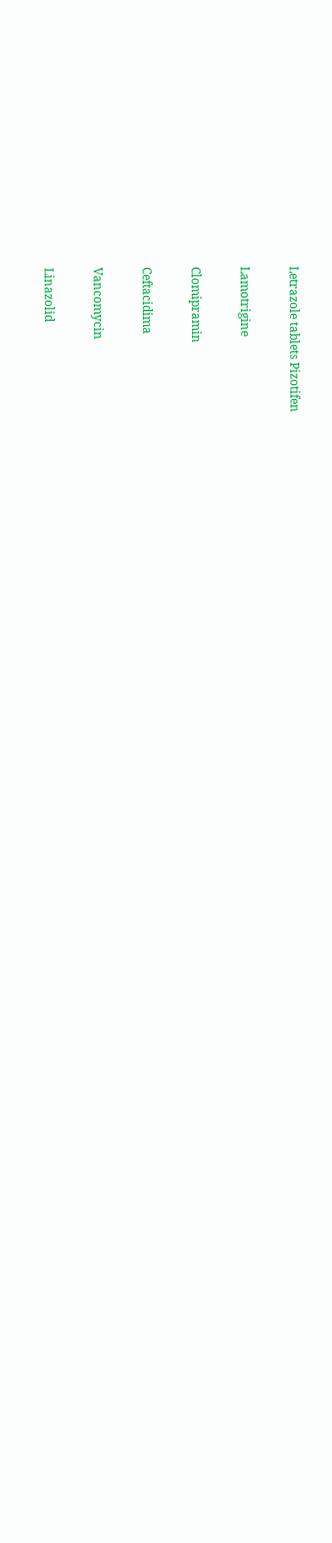Letrazole tablets Pizotifen

Lamotrigine

Clomipramin

Ceftacidima

Vancomycin

Linazolid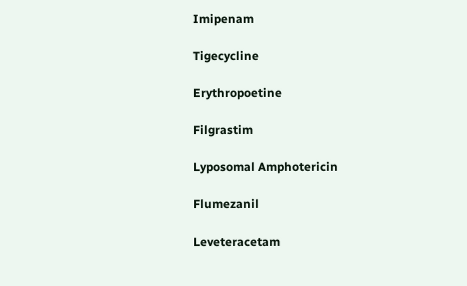Imipenam

Tigecycline

Erythropoetine

Filgrastim

Lyposomal Amphotericin

Flumezanil

Leveteracetam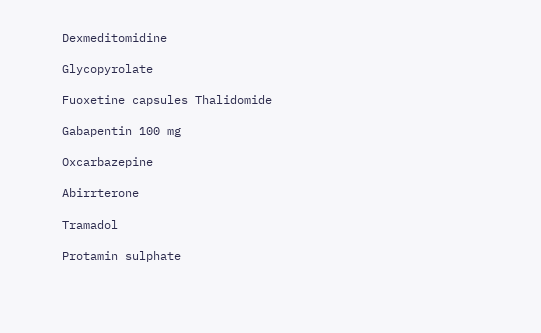Dexmeditomidine

Glycopyrolate

Fuoxetine capsules Thalidomide

Gabapentin 100 mg

Oxcarbazepine

Abirrterone

Tramadol

Protamin sulphate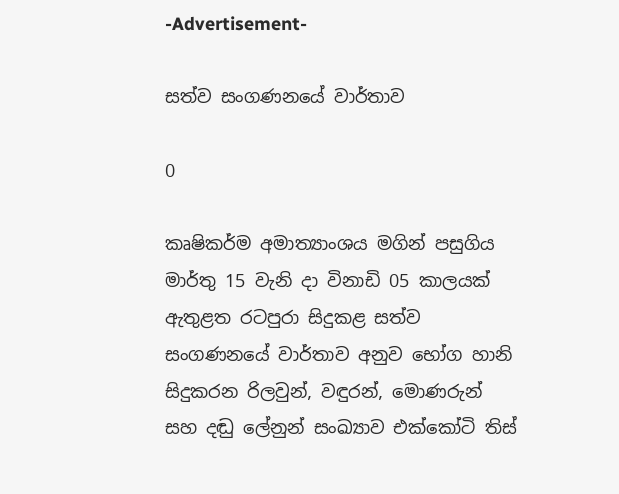-Advertisement-

සත්ව සංගණනයේ වාර්තාව

0

කෘෂිකර්ම අමාත්‍යාංශය මගින් පසුගිය මාර්තු 15 වැනි දා විනාඩි 05 කාලයක් ඇතුළත රටපුරා සිදුකළ සත්ව සංගණ‍නයේ වාර්තාව අනුව භෝග හානි සිදුකරන රිලවුන්, වඳුරන්, මොණරුන් සහ දඬු ලේනුන් සංඛ්‍යාව එක්කෝටි තිස්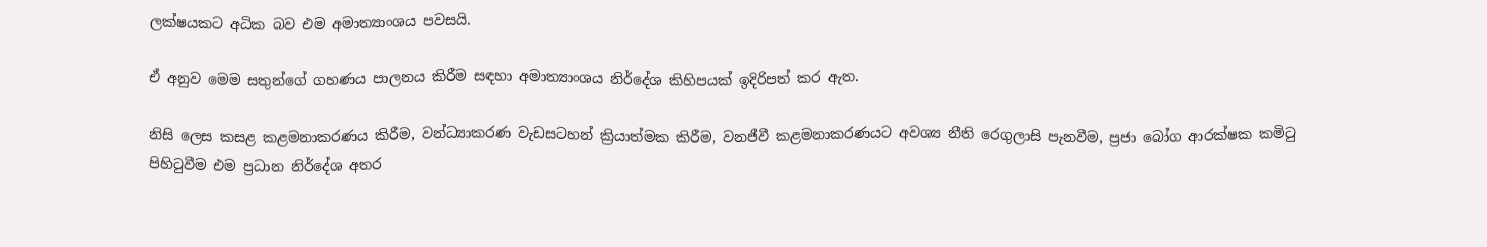ලක්ෂයකට අධික බව එම අමාත්‍යාංශය පවසයි.

ඒ අනුව මෙම සතුන්ගේ ගහණය පාලනය කිරීම සඳහා අමාත්‍යාංශය නිර්දේශ කිහිපයක් ඉදිරිපත් කර ඇත.

නිසි ලෙස කසළ කළමනාකරණය කිරීම, වන්ධ්‍යාකරණ වැඩසටහන් ක්‍රියාත්මක කිරීම, වනජීවී කළමනාකරණයට අවශ්‍ය නීති රෙගුලාසි පැනවීම, ප්‍රජා බෝග ආරක්ෂක කමිටු පිහිටුවීම එම ප්‍රධාන නිර්දේශ අතර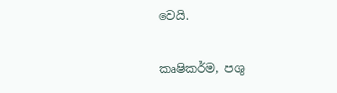වෙයි.

කෘෂිකර්ම, පශු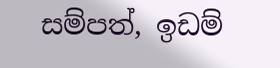සම්පත්, ඉඩම්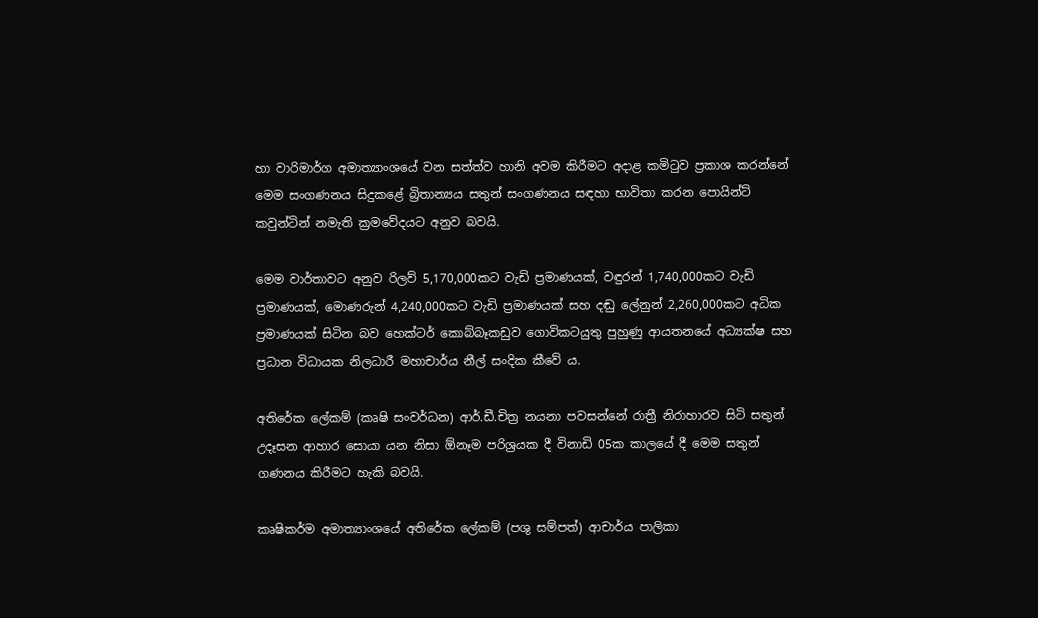හා වාරිමාර්ග අමාත්‍යාංශයේ වන සත්ත්ව හානි අවම කිරීමට අදාළ කමිටුව ප්‍රකාශ කරන්නේ මෙම සංගණනය සිදුකළේ බ්‍රිතාන්‍ය‍ය සතුන් සංගණනය සඳහා භාවිතා කරන පොයින්ට් කවුන්ටින් නමැති ක්‍රමවේදයට අනුව බවයි.

මෙම වාර්තාවට අනුව රිලව් 5,170,000කට වැඩි ප්‍රමාණයක්, වඳුරන් 1,740,000කට වැඩි ප්‍රමාණයක්, මොණරුන් 4,240,000කට වැඩි ප්‍රමාණයක් සහ දඬු ලේනුන් 2,260,000කට අධික ප්‍රමාණයක් සිටින බව හෙක්ටර් කොබ්බෑකඩුව ගොවිකටයුතු පුහුණු ආයතනයේ අධ්‍යක්ෂ සහ ප්‍රධාන විධායක නිලධාරී මහාචාර්ය නීල් සංදික කී‍වේ ය.

අතිරේක ලේකම් (කෘෂි සංවර්ධන) ආර්.ඩී.චිත්‍ර නයනා පවසන්නේ රාත්‍රී නිරාහාරව සිටි සතුන් උදෑසන ආහාර සොයා යන නිසා ඕනෑම පරිශ්‍රයක දී විනාඩි 05ක කාලයේ දී මෙම සතුන් ගණනය කිරීමට හැකි බවයි.

කෘෂිකර්ම අමාත්‍යාංශයේ අතිරේක ලේකම් (පශු සම්පත්) ආචාර්ය පාලිකා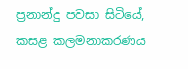ප්‍රනාන්දු පවසා සිටියේ, කසළ කලමනාකරණය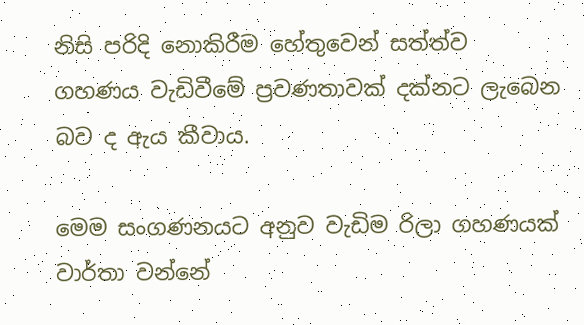නිසි පරිදි නොකිරීම හේතුවෙන් සත්ත්ව ගහණය වැඩිවීමේ ප්‍රවණතාවක් දක්නට ලැබෙන බව ද ඇය කීවාය.

මෙම සංගණනයට අනුව වැඩිම රිලා ගහණයක් වාර්තා වන්නේ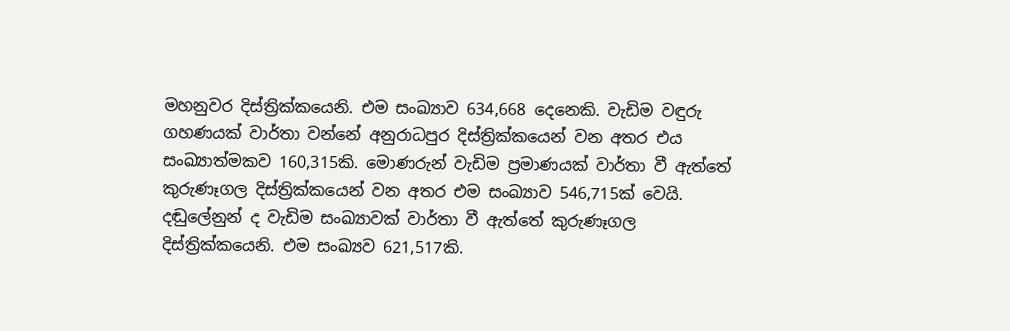මහනුවර දිස්ත්‍රික්කයෙනි. එම සංඛ්‍යාව 634,668 දෙනෙකි. වැඩිම වඳුරු ගහණයක් වාර්තා වන්නේ අනුරාධපුර දිස්ත්‍රික්කයෙන් වන අතර එය සංඛ්‍යාත්මකව 160,315කි. මොණරුන් වැඩිම ප්‍රමාණයක් වාර්තා වී ඇත්තේ කුරුණෑගල දිස්ත්‍රික්කයෙන් වන අතර එම සංඛ්‍යාව 546,715ක් වෙයි. දඬුලේනුන් ද වැඩිම සංඛ්‍යාවක් වාර්තා වී ඇත්තේ කුරුණෑගල දිස්ත්‍රික්කයෙනි. එම සංඛ්‍යව 621,517කි.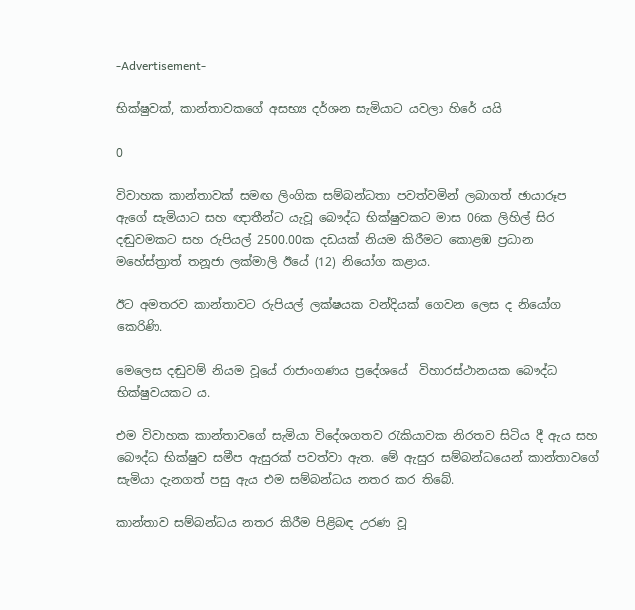-Advertisement-

භික්ෂුවක්, කාන්තාවකගේ අසභ්‍ය දර්ශන සැමියාට යවලා හිරේ යයි

0

විවාහක කාන්තාවක් සමඟ ලිංගික සම්බන්ධතා පවත්වමින් ලබාගත් ඡායාරූප ඇගේ සැමියාට සහ ඥාතීන්ට යැවූ බෞද්ධ භික්ෂුවකට මාස 06ක ලිහිල් සිර දඬුවමකට සහ රුපියල් 2500.00ක දඩයක් නියම කිරීමට කොළඹ ප්‍රධාන මහේස්ත්‍රාත් තනූජා ලක්මාලි ඊයේ (12) නියෝග කළාය.

ඊට අමතරව කාන්තාවට රුපියල් ලක්ෂයක වන්දියක් ගෙවන ලෙස ද නියෝග කෙරිණි.

මෙලෙස දඬුවම් නියම වූයේ රාජාංගණය ප්‍රදේශයේ  විහාරස්ථානයක බෞද්ධ භික්ෂුවයකට ය.

එම විවාහක කාන්තාවගේ සැමියා විදේශගතව රැකියාවක නිරතව සිටිය දී ඇය සහ බෞද්ධ භික්ෂුව සමීප ඇසුරක් පවත්වා ඇත. මේ ඇසුර සම්බන්ධයෙන් කාන්තාවගේ සැමියා දැනගත් පසු ඇය එම සම්බන්ධය නතර කර තිබේ.

කාන්තාව සම්බන්ධය නතර කිරීම පිළිබඳ උරණ වූ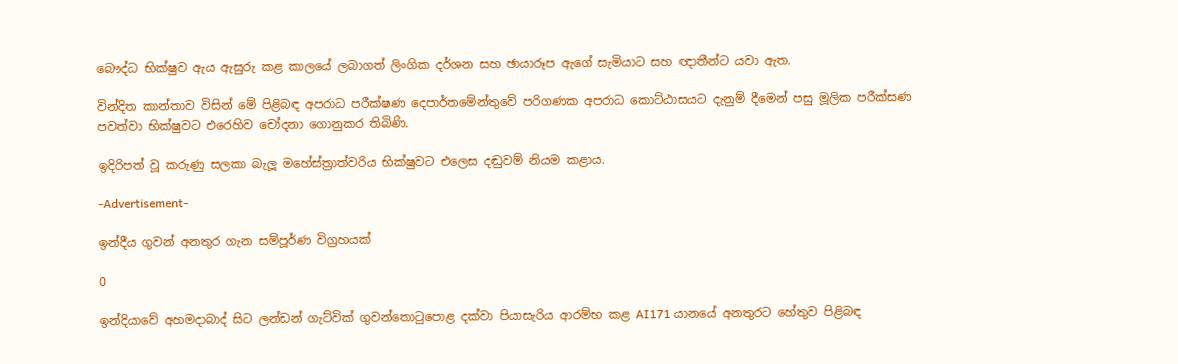බෞද්ධ භික්ෂුව ඇය ඇසුරු කළ කාලයේ ලබාගත් ලිංගික දර්ශන සහ ඡායාරූප ඇගේ සැමියාට සහ ඥාතීන්ට යවා ඇත.

වින්දිත කාන්තාව විසින් මේ පිළිබඳ අපරාධ පරීක්ෂණ දෙපාර්තමේන්තුවේ පරිගණක අපරාධ ක‍ොට්ඨාසයට දැනුම් දීමෙන් පසු මූලික පරීක්සණ පවත්වා භික්ෂුවට එරෙහිව චෝදනා ගොනුකර තිබිණි.

ඉදිරිපත් වූ කරුණු සලකා බැලූ මහේස්ත්‍රාත්වරිය භික්ෂුවට එලෙස දඬුවම් නියම කළාය.

-Advertisement-

ඉන්දීය ගුවන් අනතුර ගැන සම්පූර්ණ විග්‍රහයක්

0

ඉන්දියාවේ අහමදාබාද් සිට ලන්ඩන් ගැට්වික් ගුවන්තොටුපොළ දක්වා පියාසැරිය ආරම්භ කළ AI171 යානයේ අනතුරට හේතුව පිළිබඳ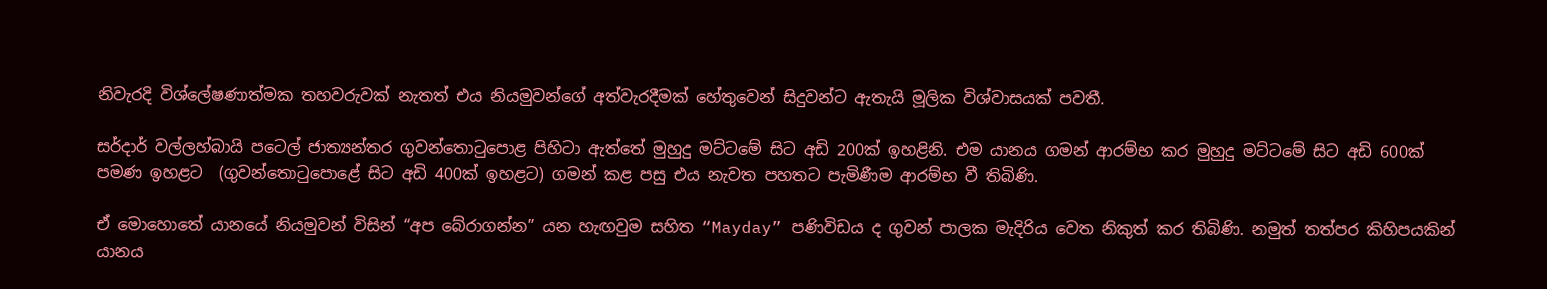නිවැරදි විශ්ලේෂණාත්මක තහවරුවක් නැතත් එය නියමුවන්ගේ අත්වැරදීමක් හේතුවෙන් සිදුවන්ට ඇතැයි මූලික විශ්වාසයක් පවතී.

සර්දාර් වල්ලහ්බායි පටෙල් ජාත්‍යන්තර ගුවන්තොටුපොළ පිහිටා ඇත්තේ මුහුදු මට්ටමේ සිට අඩි 200ක් ඉහළිනි. එම යානය ගමන් ආරම්භ කර මුහුදු මට්ටමේ සිට අඩි 600ක් පමණ ඉහළට  (ගුවන්තොටුපොළේ සිට අඩි 400ක් ඉහළට) ගමන් කළ පසු එය නැවත පහතට පැමිණීම ආරම්භ වී තිබිණි.

ඒ මොහොතේ යානයේ නියමුවන් විසින් “අප බේරාගන්න” යන හැඟවුම සහිත “Mayday” පණිවිඩය ද ගුවන් පාලක මැදිරිය වෙත නිකුත් කර තිබිණි. නමුත් තත්පර කිහිපයකින් යානය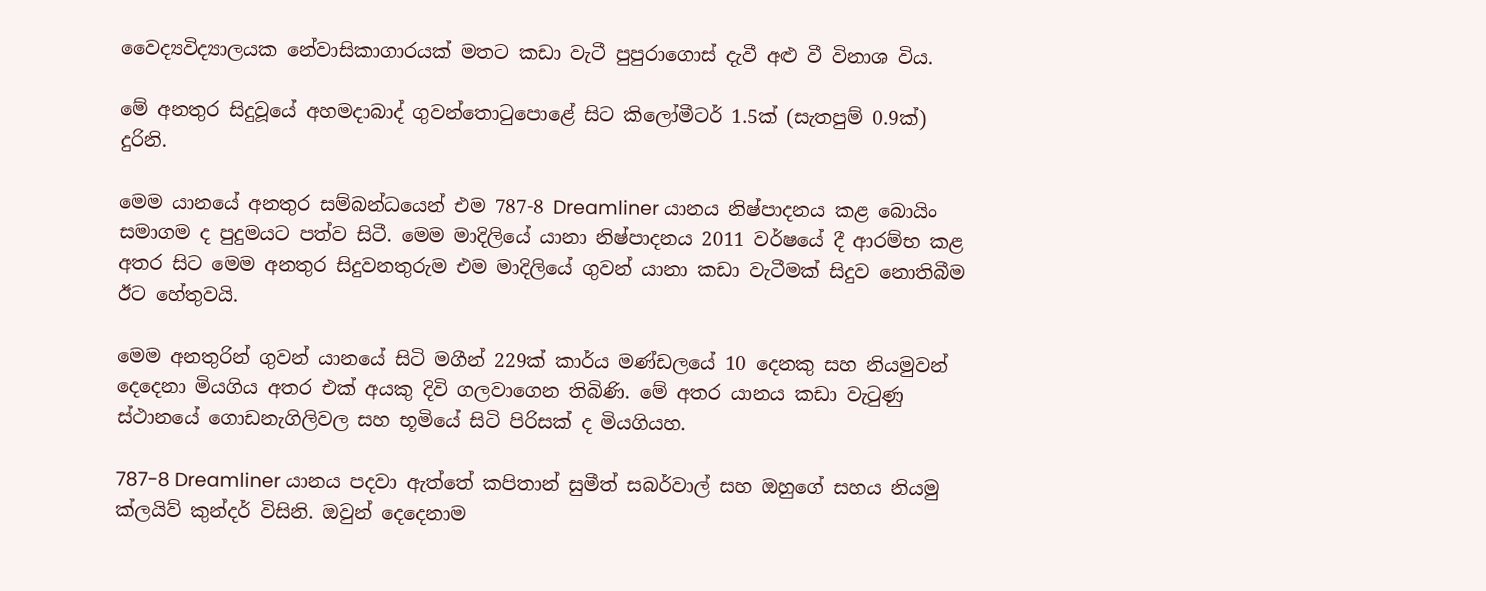වෛද්‍යවිද්‍යාලයක නේවාසිකාගාරයක් මතට කඩා වැටී පුපුරාගොස් දැවී අළු වී විනාශ විය.

මේ අනතුර සිදුවූයේ අහමදාබාද් ගුවන්‍තොටුපොළේ සිට කිලෝමීටර් 1.5ක් (සැතපුම් 0.9ක්) දුරිනි.

මෙම යානයේ අනතුර සම්බන්ධයෙන් එම 787-8 Dreamliner යානය නිෂ්පාදනය කළ බොයිං සමාගම ද පුදුමයට පත්ව සිටී. මෙම මාදිලියේ යානා නිෂ්පාදනය 2011 වර්ෂයේ දී ආරම්භ කළ අතර සිට මෙම අනතුර සිදුවනතුරුම එම මාදිලියේ ගුවන් යානා කඩා වැටීමක් ‍සිදුව නොතිබීම ඊට හේතුවයි.

මෙම අනතුරින් ගුවන් යානයේ සිටි මගීන් 229ක් කාර්ය මණ්ඩලයේ 10 දෙනකු සහ නියමුවන් දෙදෙනා මියගිය අතර එක් අයකු දිවි ගලවා‍ගෙන තිබිණි. මේ අතර යානය කඩා වැටුණු ස්ථානයේ ගොඩනැගිලිවල සහ භූමියේ සිටි පිරිසක් ද මියගියහ.

787-8 Dreamliner යානය පදවා ඇත්තේ කපිතාන් සුමීත් සබර්වාල් සහ ඔහුගේ සහය නියමු ක්ලයිව් කුන්දර් විසිනි. ඔවුන් දෙදෙනාම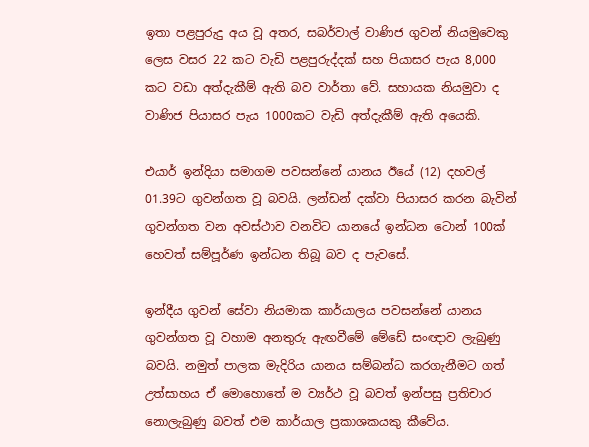ඉතා පළපුරුදු අය වූ අතර, සබර්වාල් වාණිජ ගුවන් නියමුවෙකු ලෙස වසර 22 කට වැඩි පළපුරුද්දක් සහ පියාසර පැය 8,000 කට වඩා අත්දැකීම් ඇති බව වාර්තා වේ. සහායක නියමුවා ද වාණිජ පියාසර පැය 1000කට වැඩි අත්දැකීම් ඇති අයෙකි.

එයාර් ඉන්දියා සමාගම පවසන්නේ යානය ඊයේ (12) දහවල් 01.39ට ගුවන්ගත වූ බවයි. ලන්ඩන් දක්වා පියාසර කරන බැවින් ගුවන්ගත වන අවස්ථාව වනවිට යානයේ ඉන්ධන ටොන් 100ක් හෙවත් සම්පූර්ණ ඉන්ධන තිබූ බව ද පැවසේ.

ඉන්දීය ගුවන් සේවා නියමාක කාර්යාලය පවසන්නේ යානය ගුවන්ගත වූ වහාම අනතුරු ඇඟවීමේ මේඩේ සංඥාව ලැබුණු බවයි. නමුත් පාලක මැදිරිය යානය සම්බන්ධ කරගැනීමට ගත් උත්සාහය ඒ මොහොතේ ම ව්‍යර්ථ වූ බවත් ඉන්පසු ප්‍රතිචාර නොලැබුණු බවත් එම කාර්යාල ප්‍රකාශකයකු කීවේය.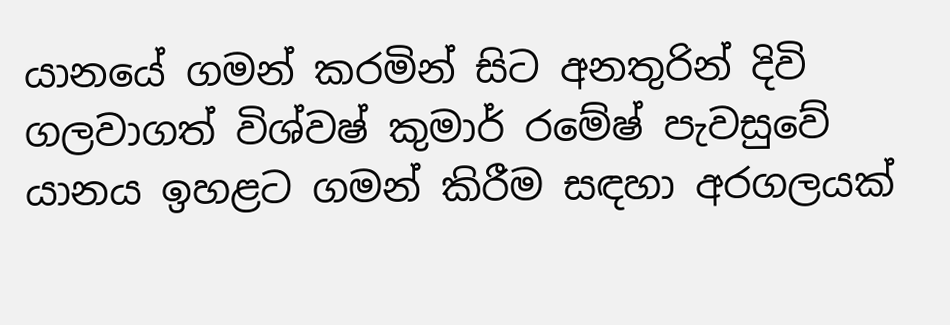යානයේ ගමන් කරමින් සිට අනතුරින් දිවි ගලවාගත් විශ්වෂ් කුමාර් රමේෂ් පැවසුවේ යානය ඉහළට ගමන් කිරීම සඳහා අරගලයක්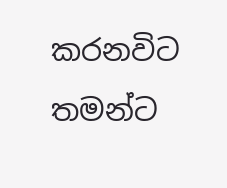කරනවිට තමන්ට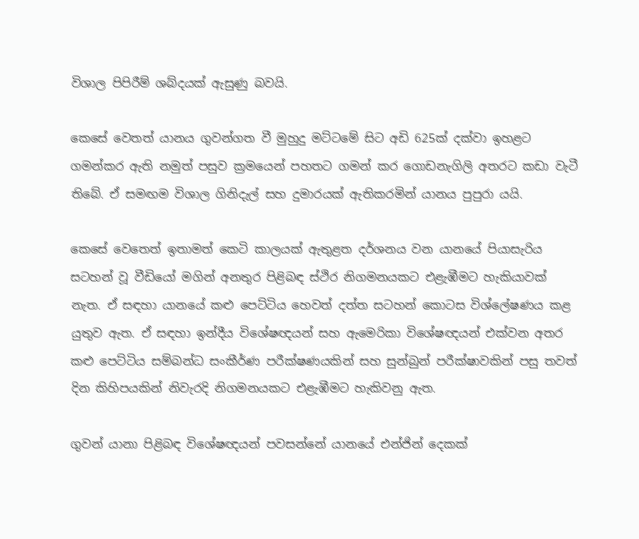විශාල පිපිරීම් ශබ්දයක් ඇසුණු බවයි.

කෙසේ වෙතත් යානය ගුවන්ගත වී මුහුදු මට්ටමේ සිට අඩි 625ක් දක්වා ඉහළට ගමන්කර ඇති නමුත් පසුව ක්‍රමයෙන් පහතට ගමන් කර ගොඩනැගිලි අතරට කඩා වැටී තිබේ. ඒ සමඟම විශාල ගිනිදැල් සහ දුමාරයක් ඇතිකරමින් යානය පුපුරා යයි.

කෙසේ වෙතෙත් ඉතාමත් කෙටි කාලයක් ඇතුළත දර්ශනය වන යානයේ පියාසැරිය සටහන් වූ වීඩියෝ මගින් අනතුර පිළිබඳ ස්ථිර නිගමනයකට එළැඹීමට හැකියාවක් නැත. ඒ සඳහා යානයේ කළු පෙට්ටිය හෙවත් දත්ත සටහන් කොටස විශ්ලේෂණය කළ යුතුව ඇත. ඒ සඳහා ඉන්දීය විශේෂඥයන් සහ ඇමෙරිකා විශේෂඥයන් එක්වන අතර කළු පෙට්ටිය සම්බන්ධ සංකීර්ණ පරීක්ෂණයකින් සහ සුන්බුන් පරීක්ෂාවකින් පසු තවත් දින කිහිපයකින් නිවැරදි නිගමනයකට එළැඹීමට හැකිවනු ඇත.

ගුවන් යානා පිළිබඳ විශේෂඥයන් පවසන්නේ යානයේ එන්ජින් දෙකක්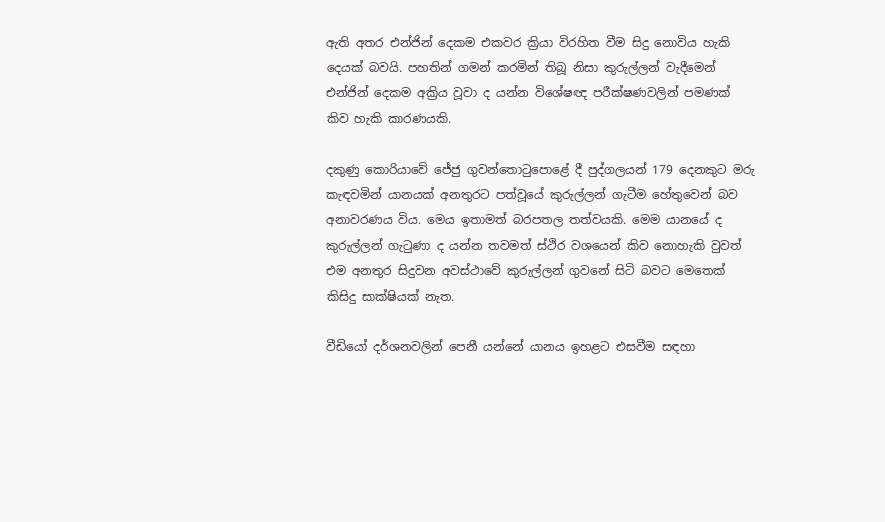ඇති අතර එන්ජින් දෙකම එකවර ක්‍රියා විරහිත වීම සිදු නොවිය හැකි දෙයක් බවයි. පහතින් ගමන් කරමින් තිබූ නිසා කුරුල්ලන් වැදීමෙන් එන්ජින් දෙකම අක්‍රිය වූවා ද යන්න විශේෂඥ පරීක්ෂණවලින් පමණක් කිව හැකි කාරණයකි.

දකුණු කොරියාවේ ජේජු ගුවන්තොටුපොළේ දී පුද්ගලයන් 179 දෙනකුට මරු කැඳවමින් යානයක් අනතුරට පත්වූයේ කුරුල්ලන් ගැටීම හේතුවෙන් බව අනාවරණය විය. මෙය ඉතාමත් බරපතල තත්වයකි. මෙම යානයේ ද කුරුල්ලන් ගැටුණා ද යන්න තවමත් ස්ථිර වශයෙන් කිව නොහැකි වුවත් එම අනතුර සිදුවන අවස්ථාවේ කුරුල්ලන් ගුවනේ සිටි බවට මෙතෙක් කිසිදු සාක්ෂියක් නැත.

වීඩියෝ දර්ශනවලින් පෙනී යන්නේ යානය ඉහළට එසවීම සඳහා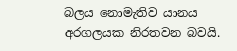බලය නොමැතිව යානය අරගලයක නිරතවන බවයි.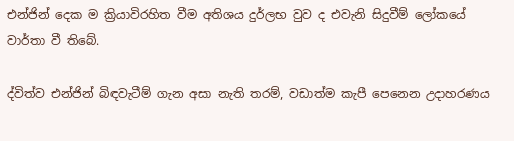එන්ජින් දෙක ම ක්‍රියාවිරහිත වීම අතිශය දුර්ලභ වුව ද එවැනි සිදුවීම් ‍ලෝකයේ වාර්තා වී තිබේ.

ද්විත්ව එන්ජින් බිඳවැටීම් ගැන අසා නැති තරම්, වඩාත්ම කැපී පෙනෙන උදාහරණය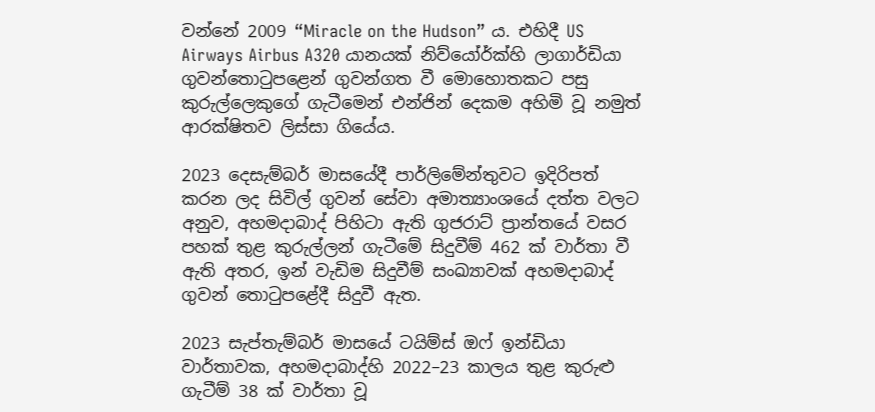වන්නේ 2009 “Miracle on the Hudson” ය. එහිදී US Airways Airbus A320 යානයක් නිව්යෝර්ක්හි ලාගාර්ඩියා ගුවන්තොටුපළෙන් ගුවන්ගත වී මොහොතකට පසු කුරුල්ලෙකුගේ ගැටීමෙන් එන්ජින් දෙකම අහිමි වූ නමුත් ආරක්ෂිතව ලිස්සා ගියේය.

2023 දෙසැම්බර් මාසයේදී පාර්ලිමේන්තුවට ඉදිරිපත් කරන ලද සිවිල් ගුවන් සේවා අමාත්‍යාංශයේ දත්ත වලට අනුව, අහමදාබාද් පිහිටා ඇති ගුජරාට් ප්‍රාන්තයේ වසර පහක් තුළ කුරුල්ලන් ගැටීමේ සිදුවීම් 462 ක් වාර්තා වී ඇති අතර, ඉන් වැඩිම සිදුවීම් සංඛ්‍යාවක් අහමදාබාද් ගුවන් තොටුපළේදී සිදුවී ඇත.

2023 සැප්තැම්බර් මාසයේ ටයිම්ස් ඔෆ් ඉන්ඩියා වාර්තාවක, අහමදාබාද්හි 2022–23 කාලය තුළ කුරුළු ගැටීම් 38 ක් වාර්තා වූ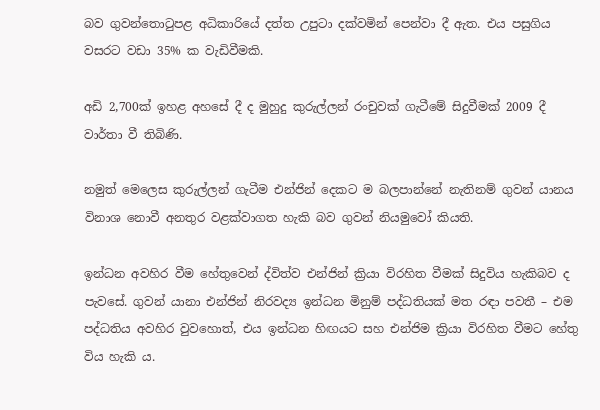බව ගුවන්තොටුපළ අධිකාරියේ දත්ත උපුටා දක්වමින් පෙන්වා දී ඇත. එය පසුගිය වසරට වඩා 35% ක වැඩිවීමකි.

අඩි 2,700ක් ඉහළ අහසේ දී ද මුහුදු කුරුල්ලන් රංචුවක් ගැටීමේ සිදුවීමක් 2009 දී වාර්තා වී තිබිණි.

නමුත් මෙලෙස කුරුල්ලන් ගැටීම එන්ජින් දෙකට ම බලපාන්නේ නැතිනම් ගුවන් යානය විනාශ නොවී අනතුර වළක්වාගත හැකි බව ගුවන් නියමුවෝ කියති.

ඉන්ධන අවහිර වීම හේතුවෙන් ද්විත්ව එන්ජින් ක්‍රියා විරහිත වීමක් සිදුවිය හැකිබව ද පැවසේ. ගුවන් යානා එන්ජින් නිරවද්‍ය ඉන්ධන මිනුම් පද්ධතියක් මත රඳා පවතී – එම පද්ධතිය අවහිර වුවහොත්, එය ඉන්ධන හිඟයට සහ එන්ජිම ක්‍රියා විරහිත වීමට හේතු විය හැකි ය.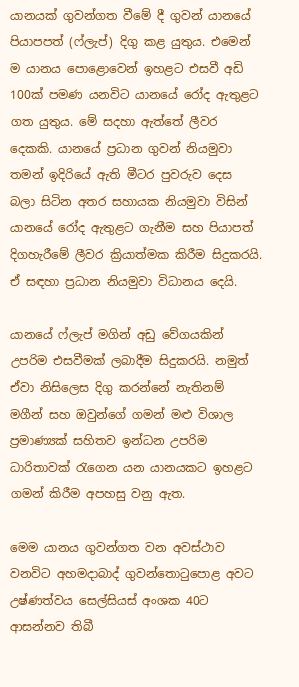යානයක් ගුවන්ගත වීමේ දී ගුවන් යානයේ පියාපපත් (ෆ්ලැප්) දිගු කළ යුතුය. එමෙන් ම යානය පොළොවෙන් ඉහළට එසවී අඩි 100ක් පමණ යනවිට යානයේ රෝද ඇතුළට ගත යුතුය. මේ සදහා ඇත්තේ ලීවර දෙකකි. යානයේ ප්‍රධාන ගුවන් නියමුවා තමන් ඉදිරියේ ඇති මීටර පුවරුව දෙස බලා සිටින අතර සහායක නියමුවා විසින් යානයේ රෝද ඇතුළට ගැනීම සහ පියාපත් දිගහැරීමේ ලීවර ක්‍රියාත්මක කිරීම සිදුකරයි. ඒ සඳහා ප්‍රධාන නියමුවා විධානය දෙයි.

යානයේ ෆ්ලැප් මගින් අඩු වේගයකින් උපරිම එසවීමක් ලබාදීම සිදුකරයි. නමුත් ඒවා නිසිලෙස දිගු කරන්නේ නැතිනම් මගීන් සහ ඔවුන්ගේ ගමන් මළු විශාල ප්‍රමාණ්‍යක් සහිතව ඉන්ධන උපරිම ධාරිතාවක් රැගෙන යන යානයකට ඉහළට ගමන් කිරීම අපහසු වනු ඇත.

මෙම යානය ගුවන්ගත වන අවස්ථාව වනවිට අහමදාබාද් ගුවන්තොටුපොළ අවට උෂ්ණත්වය සෙල්සියස් අංශක 40ට ආසන්නව තිබී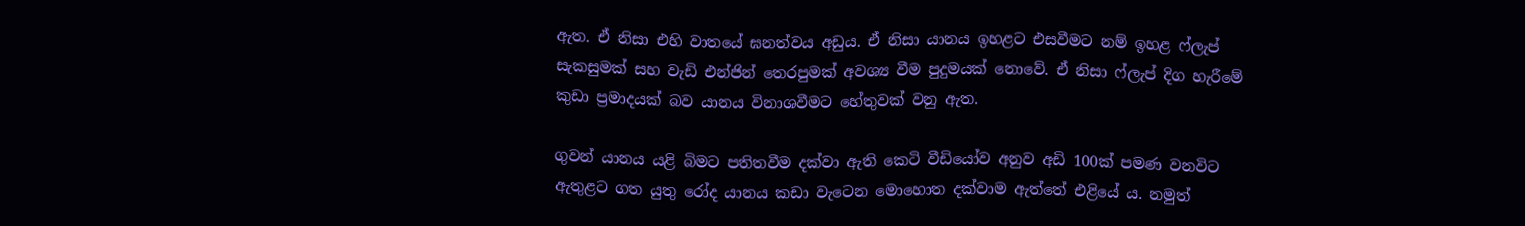ඇත. ඒ නිසා එහි වාතයේ ඝනත්වය අඩුය. ඒ නිසා යානය ඉහළට එසවීමට නම් ඉහළ ෆ්ලැප් සැකසුමක් සහ වැඩි එන්ජින් තෙරපුමක් අවශ්‍ය වීම පුදුමයක් නොවේ. ඒ නිසා ෆ්ලැප් දිග හැරීමේ කුඩා ප්‍රමාදයක් බව යානය විනාශවීමට හේතුවක් වනු ඇත.

ගුවන් යානය යළි බිමට පතිතවීම දක්වා ඇති කෙටි වීඩියෝව අනුව අඩි 100ක් පමණ වනවිට ඇතුළට ගත යුතු රෝද යානය කඩා වැටෙන මොහ‍ොත දක්වාම ඇත්තේ එළියේ ය. නමුත්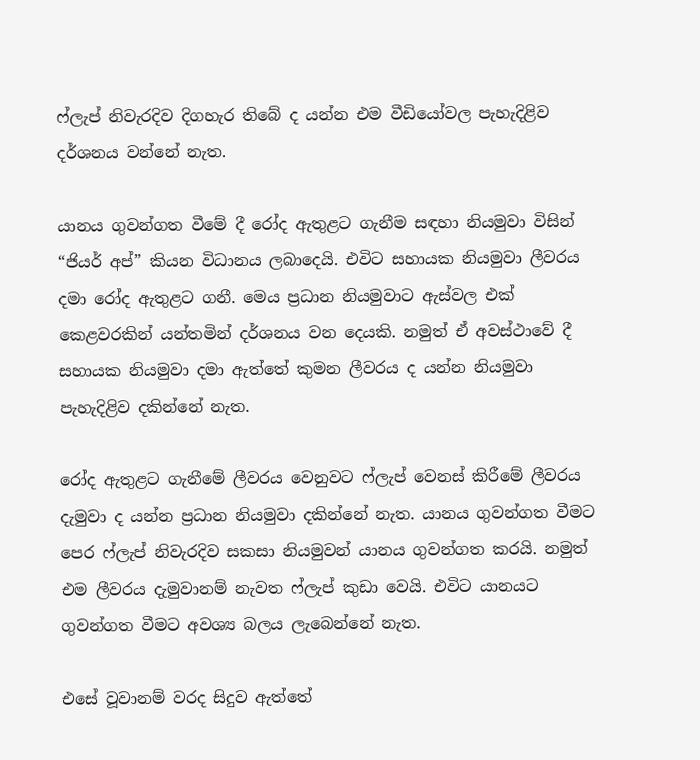ෆ්ලැප් නිවැරදිව දිගහැර තිබේ ද යන්න එම වීඩියෝවල පැහැදිළිව දර්ශනය වන්නේ නැත.

යානය ගුවන්ගත වීමේ දී රෝද ඇතුළට ගැනීම සඳහා නියමුවා විසින් “ජියර් අප්” කියන විධානය ලබාදෙයි. එවිට සහායක නියමුවා ලීවරය දමා රෝද ඇතුළට ගනී. මෙය ප්‍රධාන නියමුවාට ඇස්වල එක් කෙළවරකින් යන්තමින් දර්ශනය වන දෙයකි. නමුත් ඒ අවස්ථාවේ දී සහායක නියමුවා දමා ඇත්තේ කුමන ලීවරය ද යන්න නියමුවා පැහැදිළිව දකින්නේ නැත.

රෝද ඇතුළට ගැනීමේ ලීවරය වෙනුවට ෆ්ලැප් වෙනස් කිරීමේ ලීවරය දැමුවා ද යන්න ප්‍රධාන නියමුවා දකින්නේ නැත. යානය ගුවන්ගත වීමට පෙර ෆ්ලැප් නිවැරදිව සකසා නියමුවන් යානය ගුවන්ගත කරයි. නමුත් එම ලීවරය දැමුවානම් නැවත ෆ්ලැප් කුඩා වෙයි. එවිට යානයට ගුවන්ගත වීමට අවශ්‍ය බලය ලැබෙන්නේ නැත.

එසේ වූවානම් වරද සිදුව ඇත්තේ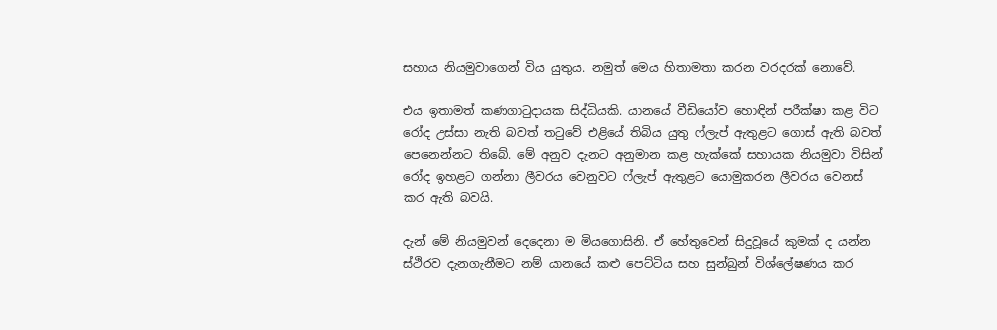සහාය නියමුවාගෙන් විය යුතුය. නමුත් මෙය හිතාමතා කරන වරදරක් නොවේ.

එය ඉතාමත් කණගාටුදායක සිද්ධියකි. යානයේ වීඩියෝව හොඳින් පරීක්ෂා කළ විට රෝද උස්සා නැති බවත් තටුවේ එළියේ තිබිය යුතු ෆ්ලැප් ඇතුළට ගොස් ඇති බවත් පෙනෙන්නට තිබේ. මේ අනුව දැනට අනුමාන කළ හැක්කේ සහායක නියමුවා විසින් රෝද ඉහළට ගන්නා ලීවරය වෙනුවට ෆ්ලැප් ඇතුළට යොමුකරන ලීවරය වෙනස් කර ඇති බවයි.

දැන් මේ නියමුවන් දෙදෙනා ම මියගොසිනි. ඒ හේතුවෙන් සිදුවූයේ කුමක් ද යන්න ස්ථිරව දැනගැනීමට නම් යානයේ කළු පෙට්ටිය සහ සුන්බුන් විශ්ලේෂණය කර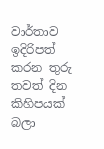වාර්තාව ඉදිරිපත් කරන තුරු තවත් දින කිහිපයක් බලා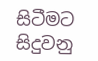සිටීමට සිදුවනු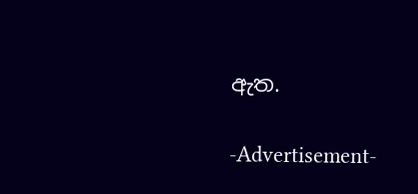ඇත.

-Advertisement-